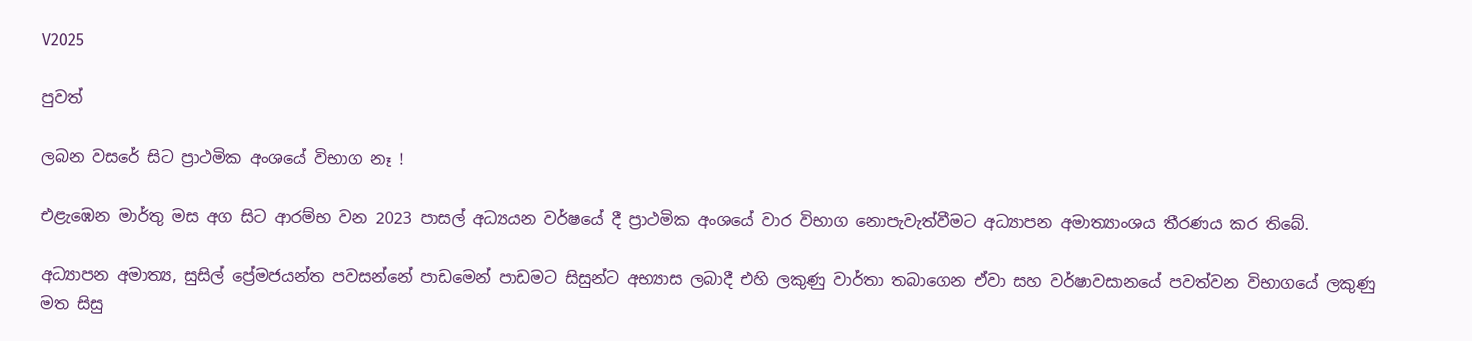V2025

පුවත්

ලබන වසරේ සිට ප්‍රාථමික අංශයේ විභාග නෑ !

එළැඹෙන මාර්තු මස අග සිට ආරම්භ වන 2023 පාසල් අධ්‍යයන වර්ෂයේ දී ප්‍රාථමික අංශයේ වාර විභාග නොපැවැත්වීමට අධ්‍යාපන අමාත්‍යාංශය තීරණය කර තිබේ.

අධ්‍යාපන අමාත්‍ය, සුසිල් ප්‍රේමජයන්ත පවසන්නේ පාඩමෙන් පාඩමට සිසුන්ට අභ්‍යාස ලබාදී එහි ලකුණු වාර්තා තබාගෙන ඒවා සහ වර්ෂාවසානයේ පවත්වන විභාගයේ ලකුණු මත සිසු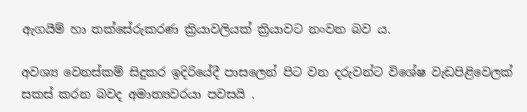ඇගයීම් හා තක්සේරුකරණ ක්‍රියාවලියක් ක්‍රියාවට නංවන බව ය.

අවශ්‍ය වෙනස්කම් සිදුකර ඉදිරියේදී පාසලෙන් පිට වන දරුවන්ට විශේෂ වැඩපිළිවෙලක් සකස් කරන බවද අමාත්‍යවරයා පවසයි .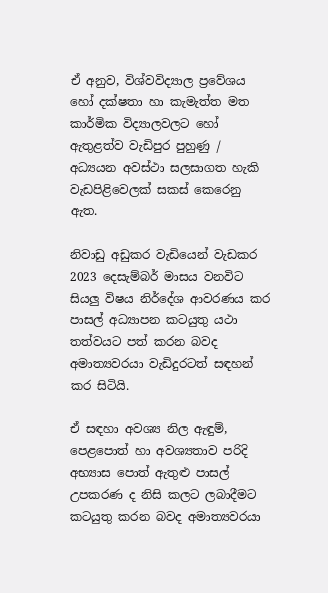ඒ අනුව, විශ්වවිද්‍යාල ප්‍රවේශය හෝ දක්ෂතා හා කැමැත්ත මත කාර්මික විද්‍යාලවලට හෝ ඇතුළත්ව වැඩිපුර පුහුණු / අධ්‍යයන අවස්ථා සලසාගත හැකි වැඩපිළිවෙලක් සකස් කෙරෙනු ඇත.

නිවාඩු අඩුකර වැඩියෙන් වැඩකර 2023 දෙසැම්බර් මාසය වනවිට සියලු විෂය නිර්දේශ ආවරණය කර පාසල් අධ්‍යාපන කටයුතු යථා තත්වයට පත් කරන බවද අමාත්‍යවරයා වැඩිදුරටත් සඳහන් කර සිටියි.

ඒ සඳහා අවශ්‍ය නිල ඇඳුම්, පෙළපොත් හා අවශ්‍යතාව පරිදි අභ්‍යාස පොත් ඇතුළු පාසල් උපකරණ ද නිසි කලට ලබාදීමට කටයුතු කරන බවද අමාත්‍යවරයා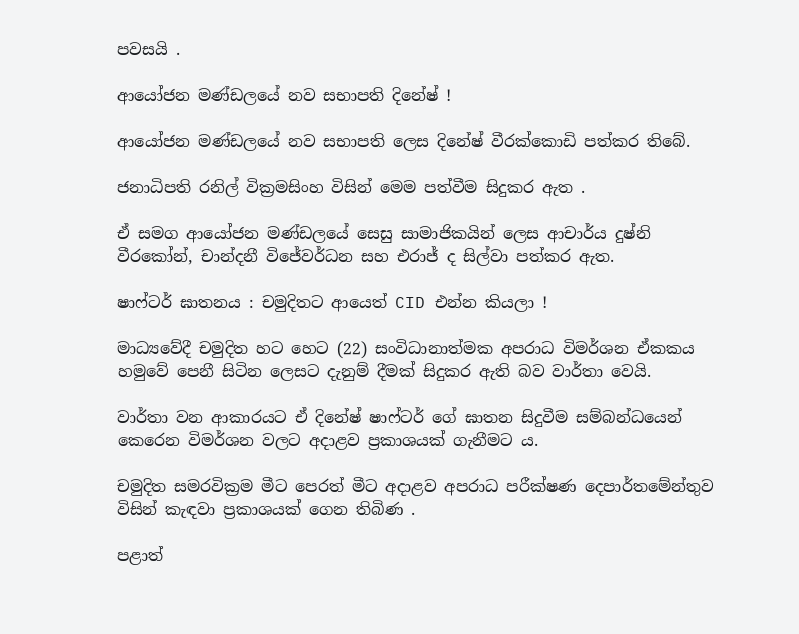පවසයි .

ආයෝජන මණ්ඩලයේ නව සභාපති දිනේෂ් !

ආයෝජන මණ්ඩලයේ නව සභාපති ලෙස දිනේෂ් වීරක්කොඩි පත්කර තිබේ.

ජනාධිපති රනිල් වික්‍රමසිංහ විසින් මෙම පත්වීම සිදුකර ඇත .

ඒ සමග ආයෝජන මණ්ඩලයේ සෙසු සාමාජිකයින් ලෙස ආචාර්ය දුෂ්නි වීරකෝන්, චාන්දනී විජේවර්ධන සහ එරාජ් ද සිල්වා පත්කර ඇත.

ෂාෆ්ටර් ඝාතනය : චමුදිතට ආයෙත් CID එන්න කියලා !

මාධ්‍යවේදී චමුදිත හට හෙට (22) සංවිධානාත්මක අපරාධ විමර්ශන ඒකකය හමුවේ පෙනී සිටින ලෙසට දැනුම් දීමක් සිදුකර ඇති බව වාර්තා වෙයි.

වාර්තා වන ආකාරයට ඒ දිනේෂ් ෂාෆ්ටර් ගේ ඝාතන සිදුවීම සම්බන්ධයෙන් කෙරෙන විමර්ශන වලට අදාළව ප්‍රකාශයක් ගැනීමට ය.

චමුදිත සමරවික්‍රම මීට පෙරත් මීට අදාළව අපරාධ පරීක්ෂණ දෙපාර්තමේන්තුව විසින් කැඳවා ප්‍රකාශයක් ගෙන තිබිණ .

පළාත්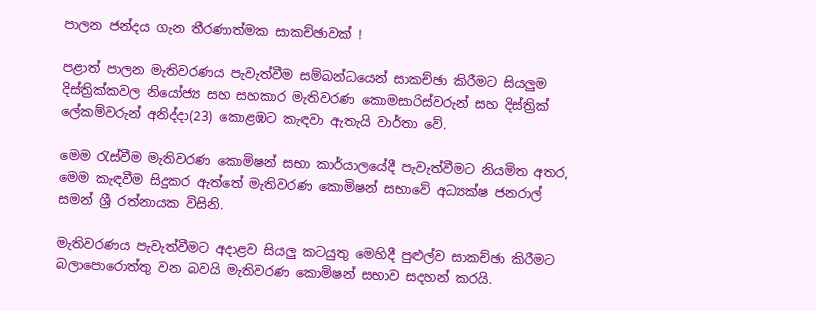පාලන ජන්දය ගැන තීරණාත්මක සාකච්ඡාවක් !

පළාත් පාලන මැතිවරණය පැවැත්වීම සම්බන්ධයෙන් සාකච්ඡා කිරීමට සියලුම දිස්ත්‍රික්කවල නියෝජ්‍ය සහ සහකාර මැතිවරණ කොමසාරිස්වරුන් සහ දිස්ත්‍රික් ලේකම්වරුන් අනිද්දා(23) කොළඹට කැඳවා ඇතැයි වාර්තා වේ.

මෙම රැස්වීම මැතිවරණ කොමිෂන් සභා කාර්යාලයේදී පැවැත්වීමට නියමිත අතර, මෙම කැඳවීම සිදුකර ඇත්තේ මැතිවරණ කොමිෂන් සභාවේ අධ්‍යක්ෂ ජනරාල් සමන් ශ්‍රී රත්නායක විසිනි.

මැතිවරණය පැවැත්වීමට අදාළව සියලු කටයුතු මෙහිදී පුළුල්ව සාකච්ඡා කිරීමට බලාපොරොත්තු වන බවයි මැතිවරණ කොමිෂන් සභාව සදහන් කරයි.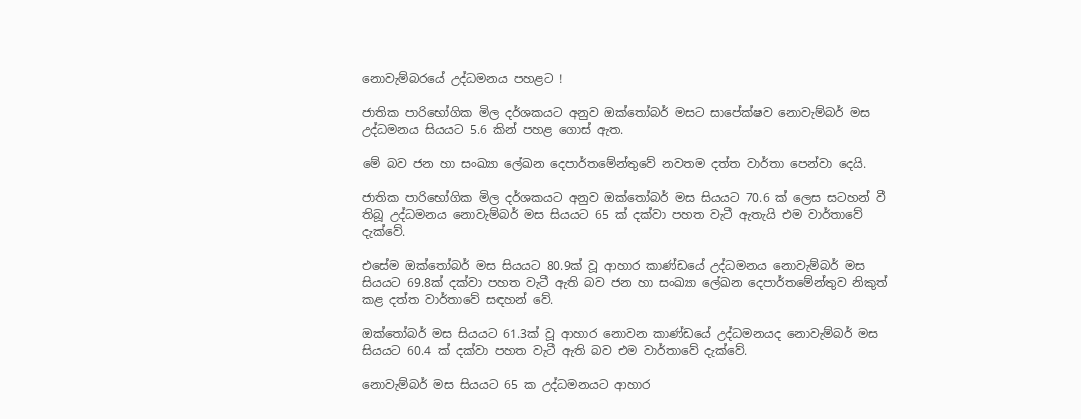නොවැම්බරයේ උද්ධමනය පහළට !

ජාතික පාරිභෝගික මිල දර්ශකයට අනුව ඔක්තෝබර් මසට සාපේක්ෂව නොවැම්බර් මස උද්ධමනය සියයට 5.6 කින් පහළ ගොස් ඇත.

මේ බව ජන හා සංඛ්‍යා ලේඛන දෙපාර්තමේන්තුවේ නවතම දත්ත වාර්තා පෙන්වා දෙයි.

ජාතික පාරිභෝගික මිල දර්ශකයට අනුව ඔක්තෝබර් මස සියයට 70.6 ක් ලෙස සටහන් වී තිබූ උද්ධමනය නොවැම්බර් මස සියයට 65 ක් දක්වා පහත වැටී ඇතැයි එම වාර්තාවේ දැක්වේ.

එසේම ඔක්තෝබර් මස සියයට 80.9ක් වූ ආහාර කාණ්ඩයේ උද්ධමනය නොවැම්බර් මස සියයට 69.8ක් දක්වා පහත වැටී ඇති බව ජන හා සංඛ්‍යා ලේඛන දෙපාර්තමේන්තුව නිකුත් කළ දත්ත වාර්තාවේ සඳහන් වේ.

ඔක්තෝබර් මස සියයට 61.3ක් වූ ආහාර නොවන කාණ්ඩයේ උද්ධමනයද නොවැම්බර් මස සියයට 60.4 ක් දක්වා පහත වැටී ඇති බව එම වාර්තාවේ දැක්වේ.

නොවැම්බර් මස සියයට 65 ක උද්ධමනයට ආහාර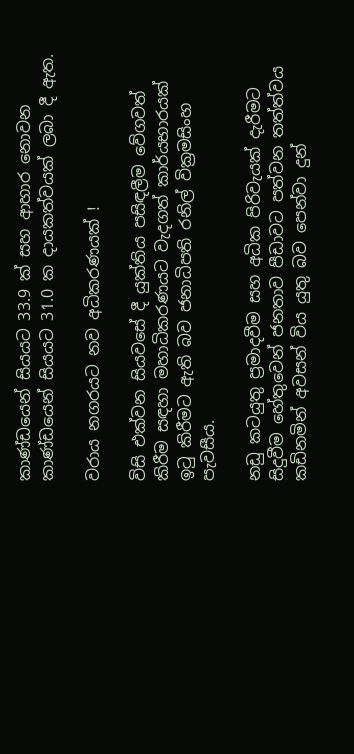කාණ්ඩයෙන් සියයට 33.9 ක් සහ ආහාර නොවන කාණ්ඩයෙන් සියයට 31.0 ක දායකත්වයක් ලබා දී ඇත.

වරාය නගරයට නව අධිකරණයක් !

විසි එක්වන සියවසේ දී යුක්තිය පසිඳලීම වේගවත් කිරීම සඳහා මහාධිකරණයට වැදගත් කාර්යභාරයක් ඉටු කිරීමට ඇති බව ජනාධිපති රනිල් වික්‍රමසිංහ පැවසීය.

නඩු කටයුතු ප්‍රමාදවීම සහ අධික පිරිවැයක් දැරීමට සිදුවීම හේතුවෙන් ජනතාව පීඩාවට පත්වන තත්ත්වය කඩිනමින් අවසන් විය යුතු බව පෙන්වා දුන්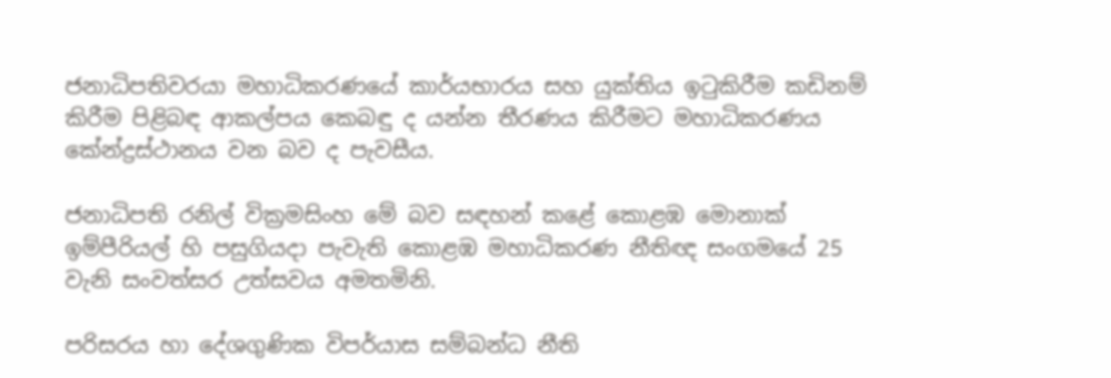ජනාධිපතිවරයා මහාධිකරණයේ කාර්යභාරය සහ යුක්තිය ඉටුකිරීම කඩිනම් කිරීම පිළිබඳ ආකල්පය කෙබඳු ද යන්න තීරණය කිරීමට මහාධිකරණය කේන්ද්‍රස්ථානය වන බව ද පැවසීය.

ජනාධිපති රනිල් වික්‍රමසිංහ මේ බව සඳහන් කළේ කොළඹ මොනාක් ඉම්පීරියල් හි පසුගියදා පැවැති කොළඹ මහාධිකරණ නීතිඥ සංගමයේ 25 වැනි සංවත්සර උත්සවය අමතමිනි.

පරිසරය හා දේශගුණික විපර්යාස සම්බන්ධ නීති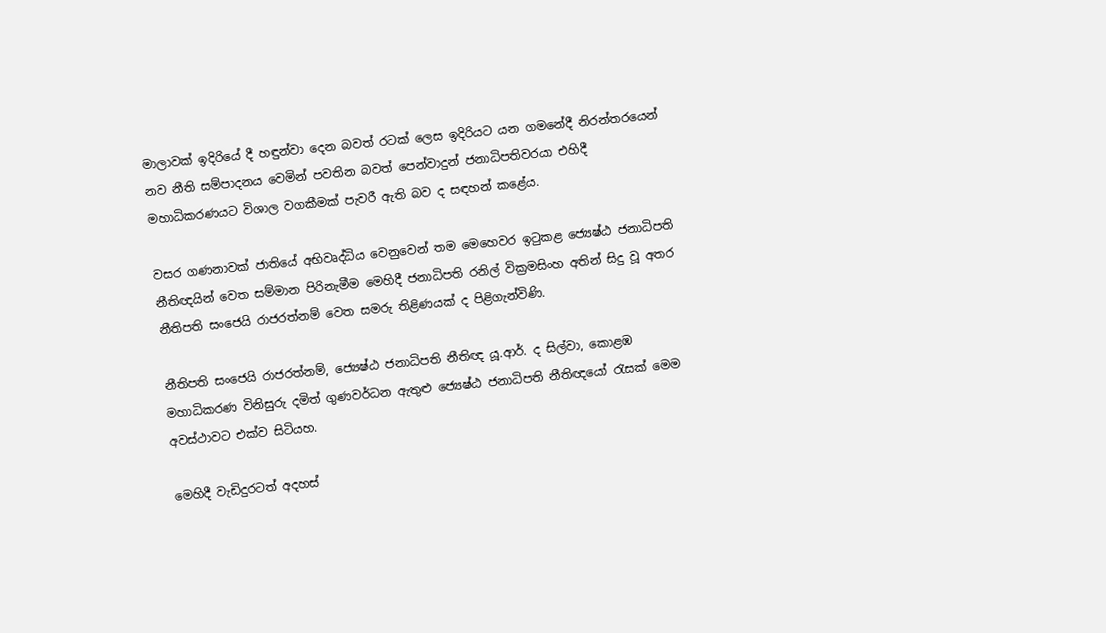මාලාවක් ඉදිරියේ දී හඳුන්වා දෙන බවත් රටක් ලෙස ඉදිරියට යන ගමනේදී නිරන්තරයෙන් නව නීති සම්පාදනය වෙමින් පවතින බවත් පෙන්වාදුන් ජනාධිපතිවරයා එහිදී මහාධිකරණයට විශාල වගකීමක් පැවරී ඇති බව ද සඳහන් කළේය.

වසර ගණනාවක් ජාතියේ අභිවෘද්ධිය වෙනුවෙන් තම මෙහෙවර ඉටුකළ ජ්‍යෙෂ්ඨ ජනාධිපති නීතිඥයින් වෙත සම්මාන පිරිනැමීම මෙහිදී ජනාධිපති රනිල් වික්‍රමසිංහ අතින් සිදු වූ අතර නීතිපති සංජෙයි රාජරත්නම් වෙත සමරු තිළිණයක් ද පිළිගැන්විණි.

නීතිපති සංජෙයි රාජරත්නම්, ජ්‍යෙෂ්ඨ ජනාධිපති නීතිඥ යූ.ආර්. ද සිල්වා, කොළඹ මහාධිකරණ විනිසුරු දමිත් ගුණවර්ධන ඇතුළු ජ්‍යෙෂ්ඨ ජනාධිපති නීතිඥයෝ රැසක් මෙම අවස්ථාවට එක්ව සිටියහ.

මෙහිදී වැඩිදුරටත් අදහස්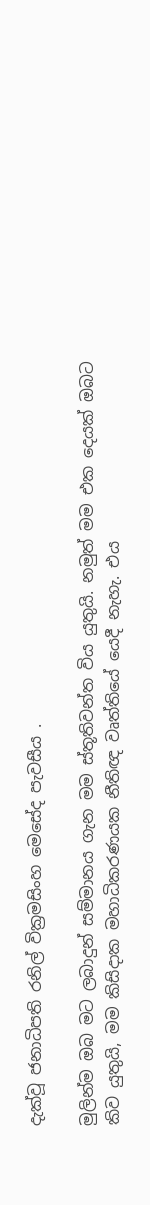දැක්වූ ජනාධිපති රනිල් වික්‍රමසිංහ මෙසේද පැවසීය .

මුලින්ම ඔබ මට ලබාදුන් සම්මානය ගැන මම ස්තූතිවන්ත විය යුතුයි. නමුත් මම එක දෙයක් ඔබට කිව යුතුයි, මම කිසිදාක මහාධිකරණයක නීතිඥ වෘත්තියේ යෙදී නැහැ. එය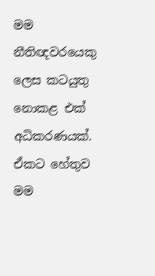මම නීතිඥවරයෙකු ලෙස කටයුතු නොකළ එක් අධිකරණයක්. ඒකට හේතුව මම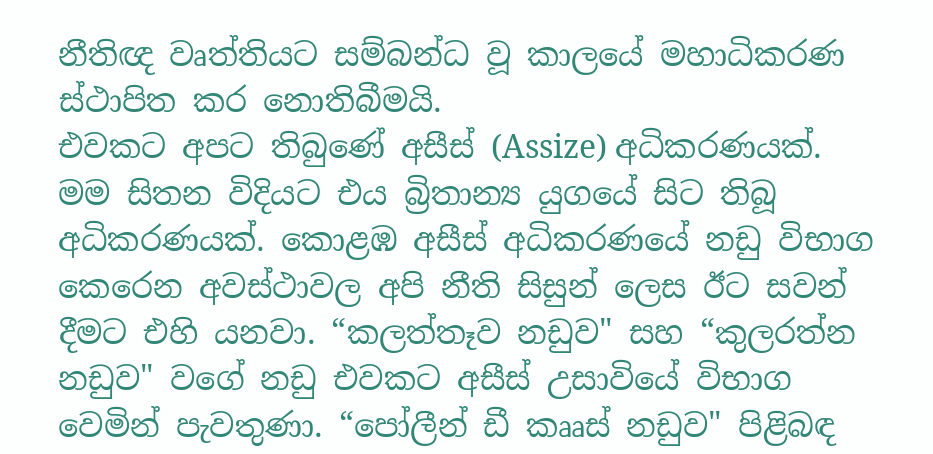නීතිඥ වෘත්තියට සම්බන්ධ වූ කාලයේ මහාධිකරණ ස්ථාපිත කර නොතිබීමයි.
එවකට අපට තිබුණේ අසීස් (Assize) අධිකරණයක්. මම සිතන විදියට එය බ්‍රිතාන්‍ය යුගයේ සිට තිබූ අධිකරණයක්. කොළඹ අසීස් අධිකරණයේ නඩු විභාග කෙරෙන අවස්ථාවල අපි නීති සිසුන් ලෙස ඊට සවන් දීමට එහි යනවා. “කලත්තෑව නඩුව" සහ “කුලරත්න නඩුව" වගේ නඩු එවකට අසීස් උසාවියේ විභාග වෙමින් පැවතුණා. “පෝලීන් ඩී කෲස් නඩුව" පිළිබඳ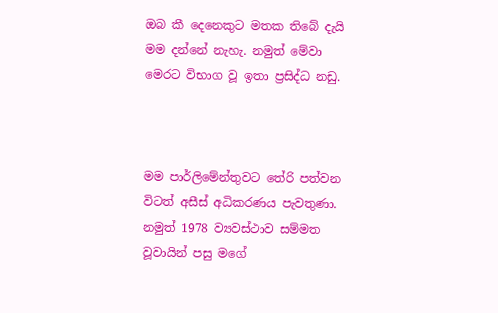ඔබ කී දෙනෙකුට මතක ති‍බේ දැයි මම දන්නේ නැහැ. නමුත් මේවා මෙරට විභාග වූ ඉතා ප්‍රසිද්ධ නඩු.



මම පාර්ලිමේන්තු‍වට ‍තේරි පත්වන විටත් අසීස් අධිකරණය පැවතුණා. නමුත් 1978 ව්‍යවස්ථාව සම්මත වූවායින් පසු මගේ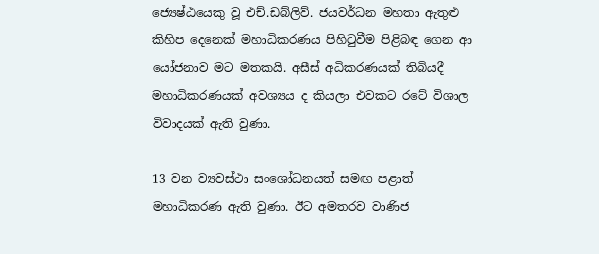ජ්‍යෙෂ්ඨයෙකු වූ එච්.ඩබ්ලිව්. ජයවර්ධන මහතා ඇතුළු කිහිප දෙනෙක් මහාධිකරණය පිහිටුවීම පිළිබඳ ගෙන ආ යෝජනාව මට මතකයි. අසීස් අධිකරණයක් තිබියදී මහාධිකරණයක් අවශ්‍යය ද කියලා එවකට රටේ විශාල විවාදයක් ඇති වුණා.

13 වන ව්‍යවස්ථා සංශෝධනයත් සමඟ පළාත් මහාධිකරණ ඇති වුණා. ඊට අමතරව වාණිජ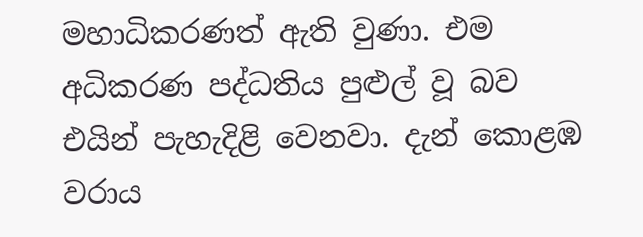මහාධිකරණත් ඇති වුණා. එම අධිකරණ පද්ධතිය පුළුල් වූ බව එයින් පැහැදිළි වෙනවා. දැන් කොළඹ වරාය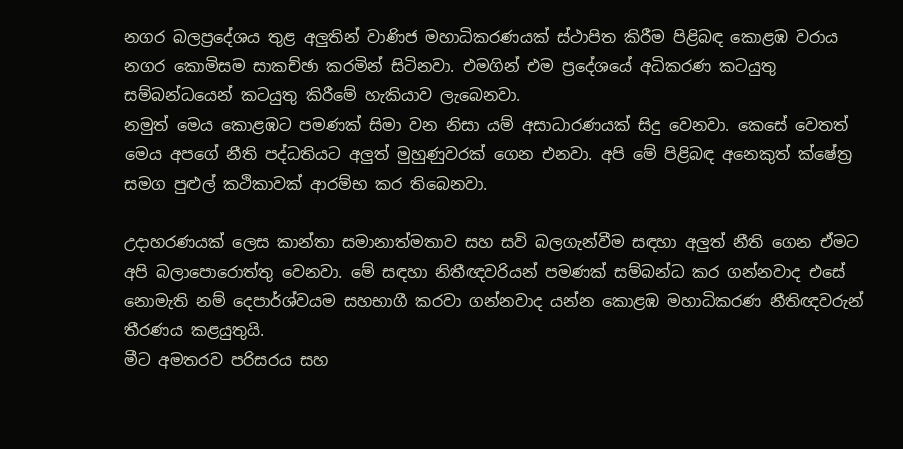නගර බලප්‍රදේශය තුළ අලුතින් වාණිජ මහාධිකරණයක් ස්ථාපිත කිරීම පිළිබඳ කොළඹ වරාය නගර කොමිසම සාකච්ඡා කරමින් සිටිනවා. එමගින් එම ප්‍රදේශයේ අධිකරණ කටයුතු සම්බන්ධයෙන් කටයුතු කිරීමේ හැකියාව ලැබෙනවා.
නමුත් මෙය කොළඹට පමණක් සිමා වන නිසා යම් අසාධාරණයක් සිදු වෙනවා. කෙසේ වෙතත් මෙය අපගේ නීති පද්ධතියට අලුත් මුහුණුවරක් ගෙන එනවා. අපි මේ පිළිබඳ අනෙකුත් ක්ෂේත්‍ර සමග පුළුල් කථිකාවක් ආරම්භ කර තිබෙනවා.

උදාහරණයක් ලෙස කාන්තා සමානාත්මතාව සහ සවි බලගැන්වීම සඳහා අලුත් නීති ගෙන ඒමට අපි බලාපොරොත්තු වෙනවා. මේ සඳහා නිතීඥවරියන් පමණක් සම්බන්ධ කර ගන්නවාද එසේ නොමැති නම් දෙපාර්ශ්වයම සහභාගී කරවා ගන්නවාද යන්න කොළඹ මහාධිකරණ නීතිඥවරුන් තීරණය කළයුතුයි.
මීට අමතරව පරිසරය සහ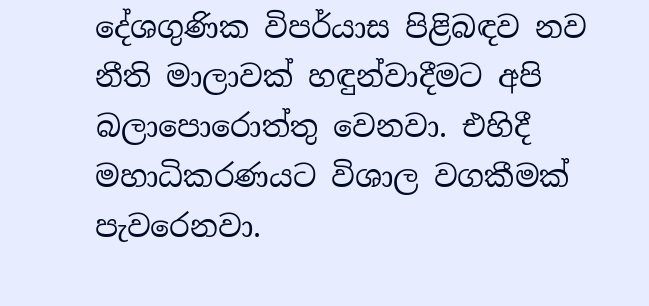දේශගුණික විපර්යාස පිළිබඳව නව නීති මාලාවක් හඳුන්වාදීමට අපි බලාපොරොත්තු වෙනවා. එහිදී මහාධිකරණයට විශාල වගකීමක් පැවරෙනවා.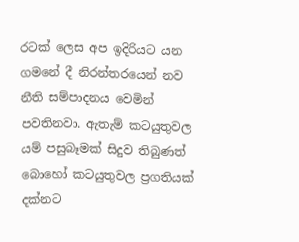රටක් ලෙස අප ඉදිරියට යන ගමනේ දී නිරන්තරයෙන් නව නීති සම්පාදනය වෙමින් පවතිනවා. ඇතැම් කටයුතුවල යම් පසුබෑමක් සිදුව තිබුණත් බොහෝ කටයුතුවල ප්‍රගතියක් දක්නට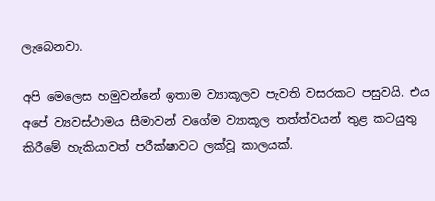ලැබෙනවා.

අපි මෙලෙස හමුවන්නේ ඉතාම ව්‍යාකූලව පැවති වසරකට පසුවයි. එය අපේ ව්‍යවස්ථාමය සීමාවන් වගේම ව්‍යාකූල තත්ත්වයන් තුළ කටයුතු කිරීමේ හැකියාවත් පරීක්ෂාවට ලක්වූ කාලයක්.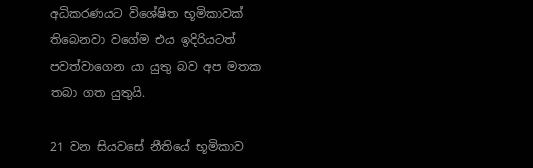අධිකරණයට විශේෂිත භූමිකාවක් තිබෙනවා වගේම එය ඉදිරියටත් පවත්වාගෙන යා යුතු බව අප මතක තබා ගත යුතුයි.

21 වන සියවසේ නීතියේ භූමිකාව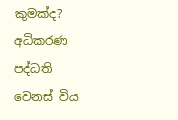කුමක්ද? අධිකරණ පද්ධති වෙනස් විය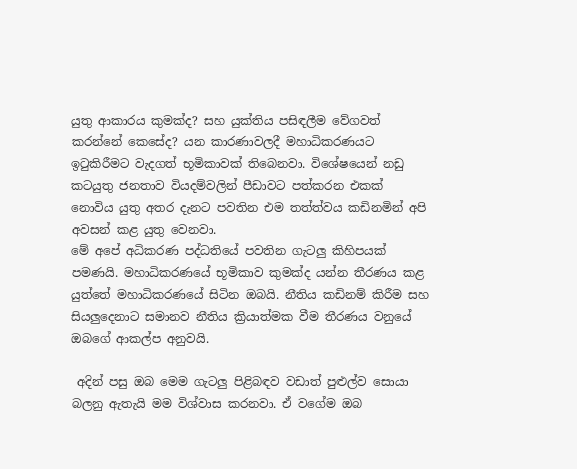යුතු ආකාරය කුමක්ද? සහ යුක්තිය පසිඳලීම වේගවත් කරන්නේ කෙසේද? යන කාරණාවලදී මහාධිකරණයට ඉටුකිරීමට වැදගත් භූමිකාවක් තිබෙනවා. විශේෂයෙන් නඩු කටයුතු ජනතාව වියදම්වලින් පීඩාවට පත්කරන එකක් නොවිය යුතු අතර දැනට පවතින එම තත්ත්වය කඩිනමින් අපි අවසන් කළ යුතු වෙනවා.
මේ අපේ අධිකරණ පද්ධතියේ පවතින ගැටලු කිහිපයක් පමණයි. මහාධිකරණයේ භූමිකාව කුමක්ද යන්න තීරණය කළ යුත්තේ මහාධිකරණයේ සිටින ඔබයි. නීතිය කඩිනම් කිරීම සහ සියලුදෙනාට සමානව නීතිය ක්‍රියාත්මක වීම තීරණය වනුයේ ඔබගේ ආකල්ප අනුවයි.

 අදින් පසු ඔබ මෙම ගැටලු පිළිබඳව වඩාත් පුළුල්ව සොයා බලනු ඇතැයි මම විශ්වාස කරනවා. ඒ වගේම ඔබ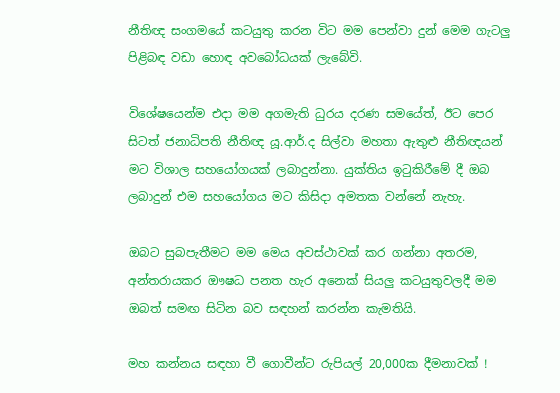නීතිඥ සංගමයේ කටයුතු කරන විට මම පෙන්වා දුන් මෙම ගැටලු පිළිබඳ වඩා හොඳ අවබෝධයක් ලැබේවි.

විශේෂයෙන්ම එදා මම අගමැති ධුරය දරණ සමයේත්, ඊට පෙර සිටත් ජනාධිපති නීතිඥ යූ.ආර්.ද සිල්වා මහතා ඇතුළු නීතිඥයන් මට විශාල සහයෝගයක් ලබාදුන්නා. යුක්තිය ඉටුකිරීමේ දී ඔබ ලබාදුන් එම සහයෝගය මට කිසිදා අමතක වන්නේ නැහැ.

ඔබට සුබපැතීමට මම මෙය අවස්ථාවක් කර ගන්නා අතරම, අන්තරායකර ඖෂධ පනත හැර අනෙක් සියලු කටයුතුවලදී මම ඔබත් සමඟ සිටින බව සඳහන් කරන්න කැමතියි.

මහ කන්නය සඳහා වී ගොවීන්ට රුපියල් 20,000ක දීමනාවක් !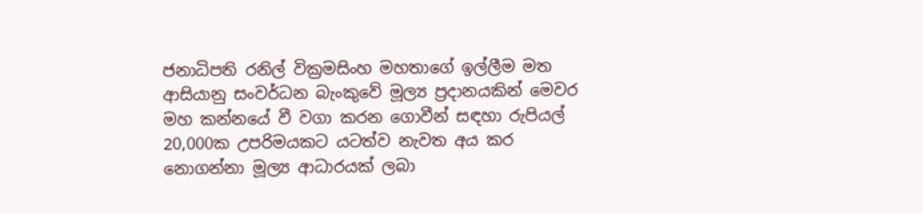ජනාධිපති රනිල් වික්‍රමසිංහ මහතාගේ ඉල්ලීම මත ආසියානු සංවර්ධන බැංකුවේ මූල්‍ය ප්‍රදානයකින් මෙවර මහ කන්නයේ වී වගා කරන ගොවීන් සඳහා රුපියල් 20,000ක උපරිමයකට යටත්ව නැවත අය කර නොගන්නා මූල්‍ය ආධාරයක් ලබා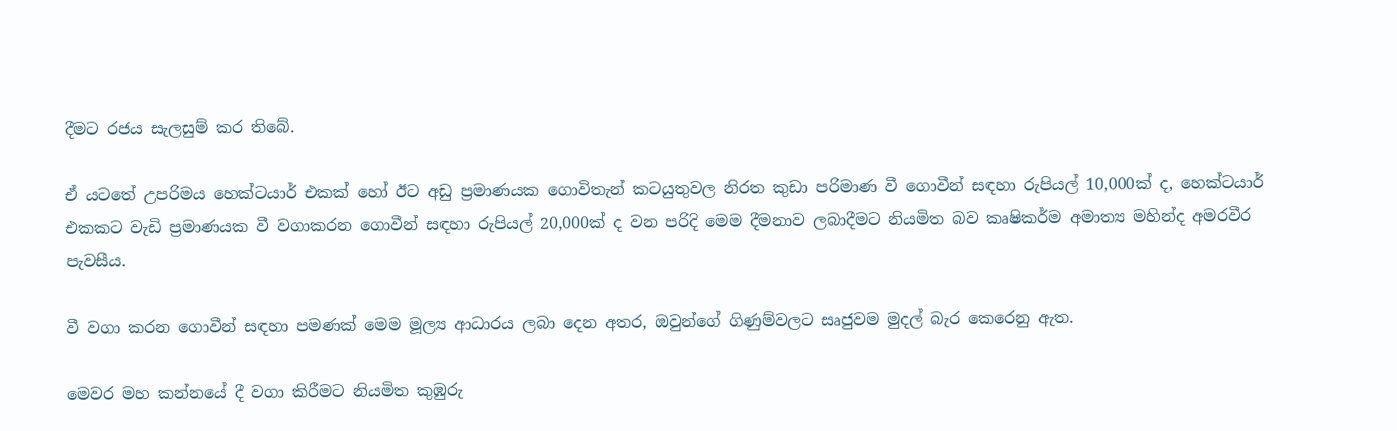දීමට රජය සැලසුම් කර තිබේ.

ඒ යටතේ උපරිමය හෙක්ටයාර් එකක් හෝ ඊට අඩු ප්‍රමාණයක ගොවිතැන් කටයුතුවල නිරත කුඩා පරිමාණ වී ගොවීන් සඳහා රුපියල් 10,000ක් ද, හෙක්ටයාර් එකකට වැඩි ප්‍රමාණයක වී වගාකරන ගොවීන් සඳහා රුපියල් 20,000ක් ද වන පරිදි මෙම දීමනාව ලබාදීමට නියමිත බව කෘෂිකර්ම අමාත්‍ය මහින්ද අමරවීර පැවසීය.

වී වගා කරන ගොවීන් සඳහා පමණක් මෙම මූල්‍ය ආධාරය ලබා දෙන අතර, ඔවුන්ගේ ගිණුම්වලට සෘජුවම මුදල් බැර කෙරෙනු ඇත.

මෙවර මහ කන්නයේ දී වගා කිරීමට නියමිත කුඹුරු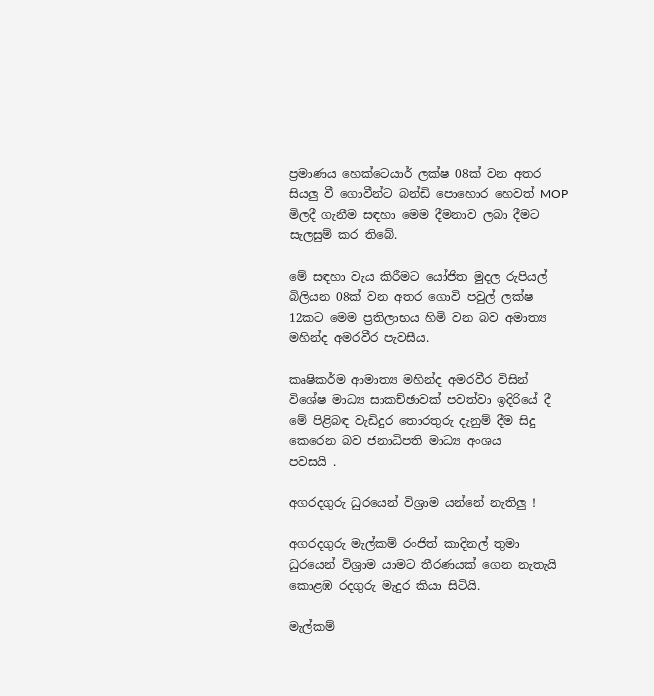ප්‍රමාණය හෙක්ටෙයාර් ලක්ෂ 08ක් වන අතර සියලු වී ගොවීන්ට බන්ඩි පොහොර හෙවත් MOP මිලදී ගැනීම සඳහා මෙම දීමනාව ලබා දීමට සැලසුම් කර තිබේ.

මේ සඳහා වැය කිරීමට යෝජිත මුදල රුපියල් බිලියන 08ක් වන අතර ගොවි පවුල් ලක්ෂ 12කට මෙම ප්‍රතිලාභය හිමි වන බව අමාත්‍ය මහින්ද අමරවීර පැවසීය.

කෘෂිකර්ම ආමාත්‍ය මහින්ද අමරවීර විසින් විශේෂ මාධ්‍ය සාකච්ඡාවක් පවත්වා ඉදිරියේ දී මේ පිළිබඳ වැඩිදුර තොරතුරු දැනුම් දීම සිදු කෙරෙන බව ජනාධිපති මාධ්‍ය අංශය
පවසයි .

අගරදගුරු ධුරයෙන් විශ්‍රාම යන්නේ නැතිලු !

අගරදගුරු මැල්කම් රංජිත් කාදිනල් තුමා ධුරයෙන් විශ්‍රාම යාමට තීරණයක් ගෙන නැතැයි කොළඹ රදගුරු මැදුර කියා සිටියි.

මැල්කම්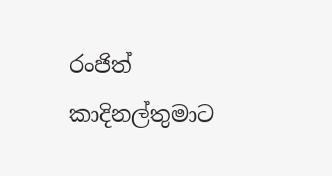රංජිත් කාදිනල්තුමාට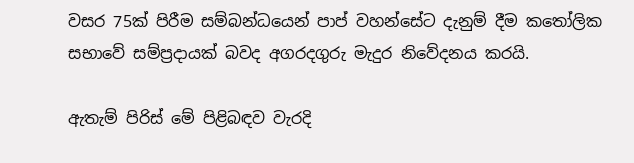වසර 75ක් පිරීම සම්බන්ධයෙන් පාප් වහන්සේට දැනුම් දීම කතෝලික සභාවේ සම්ප්‍රදායක් බවද අගරදගුරු මැදුර නිවේදනය කරයි.

ඇතැම් පිරිස් මේ පිළිබඳව වැරදි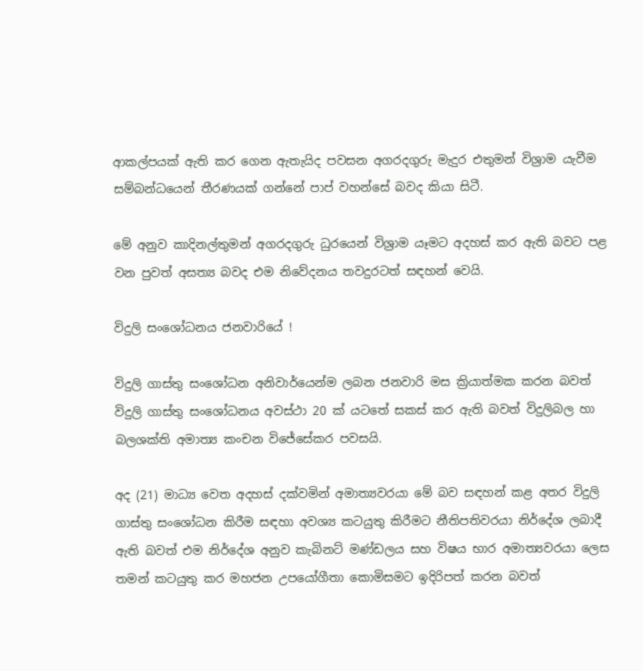ආකල්පයක් ඇති කර ගෙන ඇතැයිද පවසන අගරදගුරු මැදුර එතුමන් විශ්‍රාම යැවීම සම්බන්ධයෙන් තීරණයක් ගන්නේ පාප් වහන්සේ බවද කියා සිටී.

මේ අනුව කාදිනල්තුමන් අගරදගුරු ධුරයෙන් විශ්‍රාම යෑමට අදහස් කර ඇති බවට පළ වන පුවත් අසත්‍ය බවද එම නිවේදනය තවදුරටත් සඳහන් වෙයි.

විදුලි සංශෝධනය ජනවාරියේ !

විදුලි ගාස්තු සංශෝධන අනිවාර්යෙන්ම ලබන ජනවාරි මස ක්‍රියාත්මක කරන බවත් විදුලි ගාස්තු සංශෝධනය අවස්ථා 20 ක් යටතේ සකස් කර ඇති බවත් විදුලිබල හා බලශක්ති අමාත්‍ය කංචන විජේසේකර පවසයි.

අද (21) මාධ්‍ය වෙත අදහස් දක්වමින් අමාත්‍යවරයා මේ බව සඳහන් කළ අතර විදුලි ගාස්තු සංශෝධන කිරීම සඳහා අවශ්‍ය කටයුතු කිරීමට නීතිපතිවරයා නිර්දේශ ලබාදී ඇති බවත් එම නිර්දේශ අනුව කැබිනට් මණ්ඩලය සහ විෂය භාර අමාත්‍යවරයා ලෙස තමන් කටයුතු කර මහජන උපයෝගීතා කොමිසමට ඉදිරිපත් කරන බවත්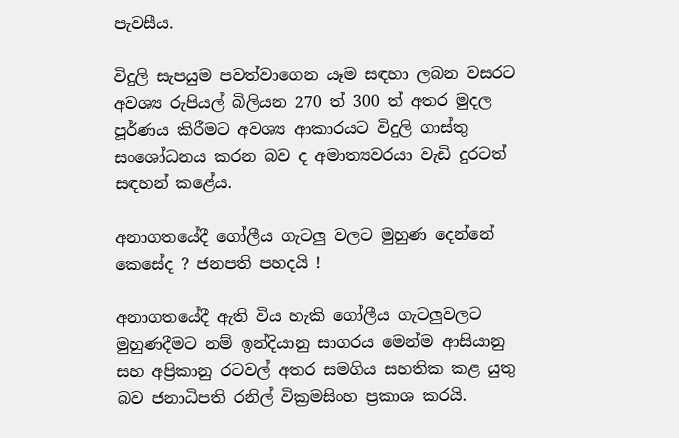පැවසීය.

විදුලි සැපයුම පවත්වාගෙන යෑම සඳහා ලබන වසරට අවශ්‍ය රුපියල් බිලියන 270 ත් 300 ත් අතර මුදල පූර්ණය කිරීමට අවශ්‍ය ආකාරයට විදුලි ගාස්තු සංශෝධනය කරන බව ද අමාත්‍යවරයා වැඩි දුරටත් සඳහන් කළේය.

අනාගතයේදී ගෝලීය ගැටලු වලට මුහුණ දෙන්නේ කෙසේද ? ජනපති පහදයි !

අනාගතයේදී ඇති විය හැකි ගෝලීය ගැටලුවලට මුහුණදීමට නම් ඉන්දියානු සාගරය මෙන්ම ආසියානු සහ අප්‍රිකානු රටවල් අතර සමගිය සහතික කළ යුතු බව ජනාධිපති රනිල් වික්‍රමසිංහ ප්‍රකාශ කරයි.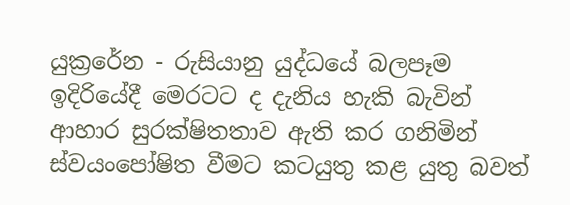යුක්‍රරේන - රුසියානු යුද්ධයේ බලපෑම ඉදිරියේදී මෙරටට ද දැනිය හැකි බැවින් ආහාර සුරක්ෂිතතාව ඇති කර ගනිමින් ස්වයංපෝෂිත වීමට කටයුතු කළ යුතු බවත්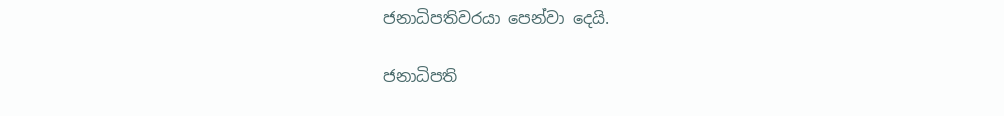ජනාධිපතිවරයා පෙන්වා දෙයි.

ජනාධිපති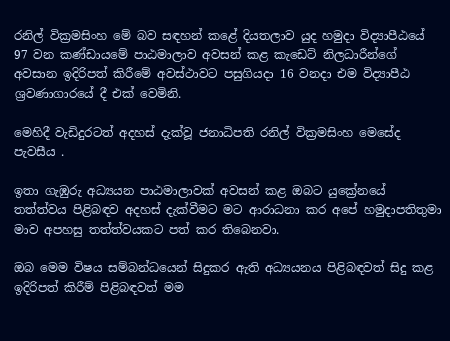රනිල් වික්‍රමසිංහ මේ බව සඳහන් කළේ දියතලාව යුද හමුදා විද්‍යාපීඨයේ 97 වන කණ්ඩාය‍මේ පාඨමාලාව අවසන් කළ කැඩෙට් නිලධාරීන්ගේ අවසාන ඉදිරිපත් කිරීමේ අවස්ථාවට පසුගියදා 16 වනදා එම විද්‍යාපීඨ ශ්‍රවණාගාරයේ දී එක් වෙමිනි.

මෙහිදී වැඩිදුරටත් අදහස් දැක්වූ ජනාධිපති රනිල් වික්‍රමසිංහ මෙසේද පැවසීය .

ඉතා ගැඹුරු අධ්‍යයන පාඨමාලාවක් අවසන් කළ ඔබට යුක්‍රේනයේ තත්ත්වය පිළිබඳව අදහස් දැක්වීමට මට ආරාධනා කර අපේ හමුදාපතිතුමා මාව අපහසු තත්ත්වයකට පත් කර තිබෙනවා.

ඔබ මෙම විෂය සම්බන්ධයෙන් සිදුකර ඇති අධ්‍යයනය පිළිබඳවත් සිදු කළ ඉදිරිපත් කිරීම් පිළිබඳවත් මම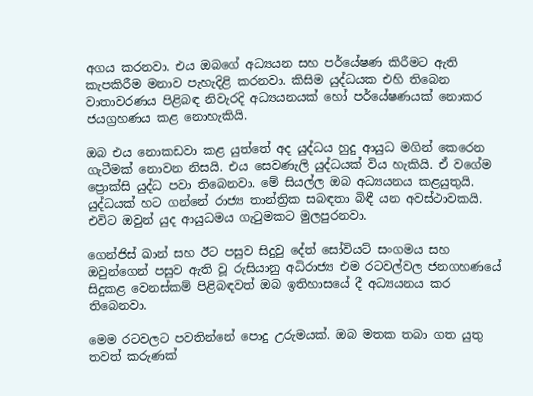අගය කරනවා. එය ඔබගේ අධ්‍යයන සහ පර්යේෂණ කිරීමට ඇති කැපකිරීම මනාව පැහැදිළි කරනවා. කිසිම යුද්ධයක එහි තිබෙන වාතාවරණය පිළිබඳ නිවැරදි අධ්‍යයනයක් හෝ පර්යේෂණයක් නොකර ජයග්‍රහණය කළ නොහැකියි.

ඔබ එය නොකඩවා කළ යුත්තේ අද යුද්ධය හුදු ආයුධ මගින් කෙරෙන ගැටීමක් නොවන නිසයි. එය සෙවණැලි යුද්ධයක් විය හැකියි. ඒ වගේම ප්‍රොක්සි යුද්ධ පවා තිබෙනවා. මේ සියල්ල ඔබ අධ්‍යයනය කළයුතුයි. යුද්ධයක් හට ගන්නේ රාජ්‍ය තාන්ත්‍රික සබඳතා බිඳී යන අවස්ථාවකයි. එවිට ඔවුන් යුද ආයුධමය ගැටුමකට මුලපුරනවා.

ගෙන්ජිස් ඛාන් සහ ඊට පසුව සිදුවු දේත් සෝවියට් සංගමය සහ ඔවුන්ගෙන් පසුව ඇති වූ රුසියානු අධිරාජ්‍ය එම රටවල්වල ජනගහණයේ සිදුකළ වෙනස්කම් පිළිබඳවත් ඔබ ඉතිහාසයේ දී අධ්‍යයනය කර තිබෙනවා.

මෙම රටවලට පවතින්නේ පොදු උරුමයක්. ඔබ මතක තබා ගත යුතු තවත් කරුණක්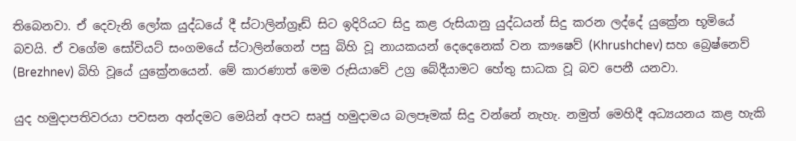තිබෙනවා. ඒ දෙවැනි ලෝක යුද්ධයේ දී ස්ටාලින්ග්‍රෑඩ් සිට ඉදිරියට සිදු කළ රුසියානු යුද්ධයන් සිදු කරන ලද්දේ යුක්‍රේන භූමියේ බවයි. ඒ වගේම සෝවියට් සංගමයේ ස්ටාලින්ගෙන් පසු බිහි වූ නායකයන් දෙදෙනෙක් වන කෟෂෙව් (Khrushchev) සහ බ්‍රෙෂ්නෙව් (Brezhnev) බිහි වූයේ යුක්‍රේනයෙන්. මේ කාරණාත් මෙම රුසියාවේ උග්‍ර බේදීයාමට හේතු සාධක වූ බව පෙනී යනවා.

යුද හමුදාපතිවරයා පවසන අන්දමට මෙයින් අපට සෘජු හමුදාමය බලපෑමක් සිදු වන්නේ නැහැ. නමුත් මෙහිදී අධ්‍යයනය කළ හැකි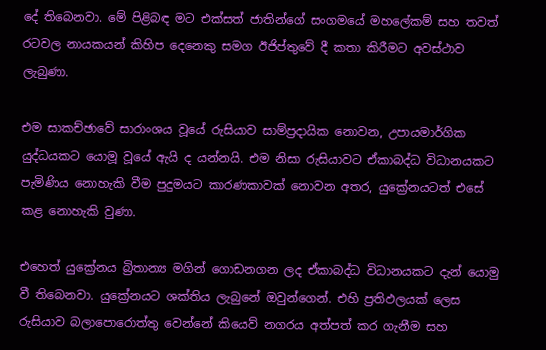දේ තිබෙනවා. මේ පිළිබඳ මට එක්සත් ජාතින්ගේ සංගමයේ මහලේකම් සහ තවත් රටවල නායකයන් කිහිප දෙනෙකු සමග ඊජිප්තුවේ දී කතා කිරීමට අවස්ථාව ලැබුණා.

එම සාකච්ඡාවේ සාරාංශය වූයේ රුසියාව සාම්ප්‍රදායික නොවන, උපායමාර්ගික යුද්ධයකට යොමූ වූයේ ඇයි ද යන්නයි. එම නිසා රුසියාවට ඒකාබද්ධ විධානයකට පැමිණිය නොහැකි වීම පුදුමයට කාරණකාවක් නොවන අතර, යුක්‍රේනයටත් එසේ කළ නොහැකි වුණා.

එහෙත් යුක්‍රේනය බ්‍රිතාන්‍ය මගින් ගොඩනගන ලද ඒකාබද්ධ විධානයකට දැන් යොමු වී තිබෙනවා. යුක්‍රේනයට ශක්තිය ලැබුනේ ඔවුන්ගෙන්. එහි ප්‍රතිඵලයක් ලෙස රුසියාව බලාපොරොත්තු වෙන්නේ කියෙව් නගරය අත්පත් කර ගැනීම සහ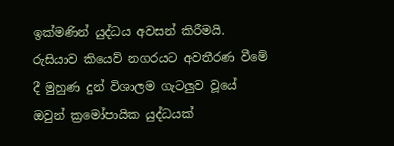ඉක්මණින් යුද්ධය අවසන් කිරීමයි. රුසියාව කියෙව් නගරයට අවතීරණ වීමේ දී මුහුණ දුන් විශාලම ගැටලුව වූයේ ඔවුන් ක්‍රමෝපායික යුද්ධයක්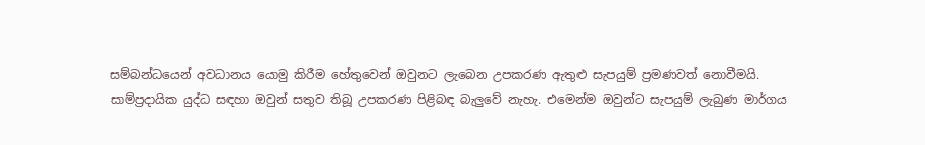සම්බන්ධයෙන් අවධානය යොමු කිරීම හේතුවෙන් ඔවුනට ලැබෙන උපකරණ ඇතුළු සැපයුම් ප්‍රමණවත් නොවීමයි.
සාම්ප්‍රදායික යුද්ධ සඳහා ඔවුන් සතුව තිබූ උපකරණ පිළිබඳ බැලුවේ නැහැ. එමෙන්ම ඔවුන්ට සැපයුම් ලැබුණ මාර්ගය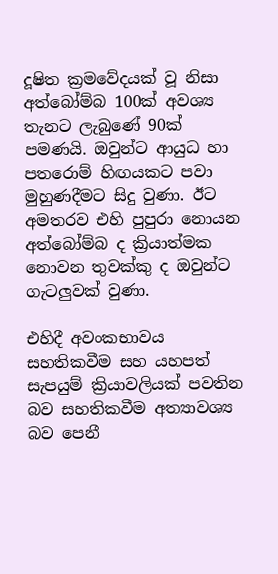දූෂිත ක්‍රම‍වේදයක් වූ නිසා අත්බෝම්බ 100ක් අවශ්‍ය තැනට ලැබුණේ 90ක් පමණයි. ඔවුන්ට ආයුධ හා පතරොම් හිඟයකට පවා මුහුණදීමට සිදු වුණා. ඊට අමතරව එහි පුපුරා නොයන අත්බෝම්බ ද ක්‍රියාත්මක නොවන තුවක්කු ද ඔවුන්ට ගැටලුවක් වුණා.

එහිදී අවංකභාවය සහතිකවීම සහ යහපත් සැපයුම් ක්‍රියාවලියක් පවතින බව සහතිකවීම අත්‍යාවශ්‍ය බව පෙනී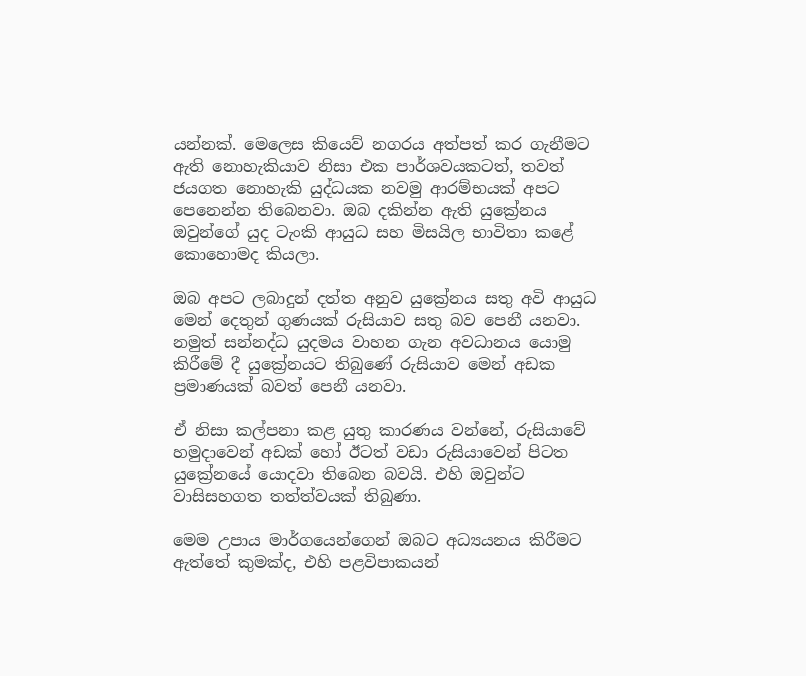යන්නක්. මෙලෙස කියෙව් නගරය අත්පත් කර ගැනීමට ඇති නොහැකියාව නිසා එක පාර්ශවයකටත්, තවත් ජයගත නොහැකි යුද්ධයක නවමු ආරම්භයක් අපට පෙනෙන්න තිබෙනවා. ඔබ දකින්න ඇති යුක්‍රේනය ඔවුන්‍ගේ යුද ටැංකි ආයුධ සහ මිසයිල භාවිතා කළේ කොහොමද කියලා.

ඔබ අපට ලබාදුන් දත්ත අනුව යුක්‍රේනය සතු අවි ආයුධ මෙන් දෙතුන් ගුණයක් ‍රුසියාව සතු බව පෙනී යනවා. නමුත් සන්නද්ධ යුදමය වාහන ගැන අවධානය යොමු කිරීමේ දී යුක්‍රේනයට තිබුණේ රුසියාව මෙන් අඩක ප්‍රමාණයක් බවත් පෙනී යනවා.

ඒ නිසා කල්පනා කළ යුතු කාරණය වන්නේ, රුසියාවේ හමුදාවෙන් අඩක් හෝ ඊටත් වඩා රුසියාවෙන් පිටත යුක්‍රේනයේ ‍යොදවා තිබෙන බවයි. එහි ඔවුන්ට වාසිසහගත තත්ත්වයක් තිබුණා.

මෙම උපාය මාර්ගයෙන්ගෙන් ඔබට අධ්‍යයනය කිරීමට ඇත්තේ කුමක්ද, එහි පළවිපාකයන්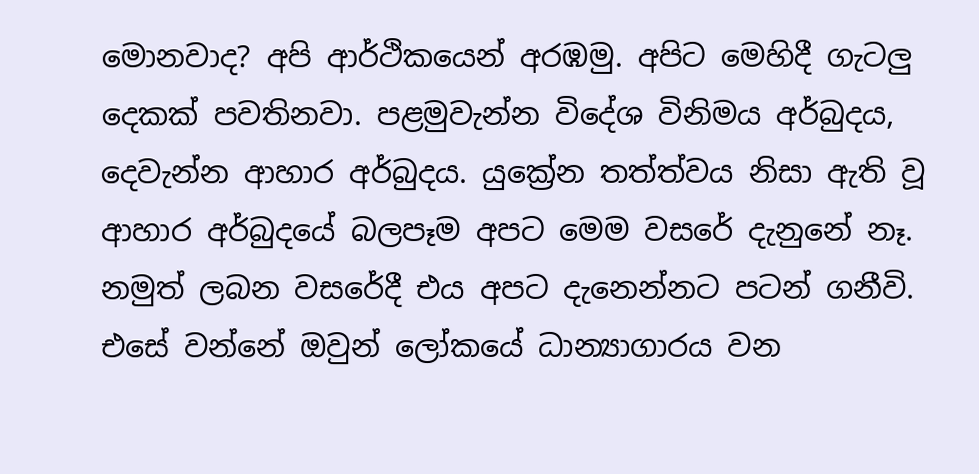මොනවාද? අපි ආර්ථිකයෙන් අරඹමු. අපිට මෙහිදී ගැටලු දෙකක් පවතිනවා. පළමුවැන්න විදේශ විනිමය අර්බුදය, දෙවැන්න ආහාර අර්බුදය. යුක්‍රේන තත්ත්වය නිසා ඇති වූ ආහාර අර්බුදයේ බලපෑම අපට මෙම වසරේ දැනුනේ නෑ. නමුත් ලබන වස‍රේදී එය අපට දැනෙන්නට පටන් ගනීවි. එසේ වන්නේ ඔවුන් ලෝකයේ ධාන්‍යාගාරය වන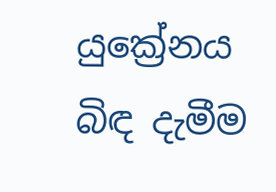යුක්‍රේනය බිඳ දැමීම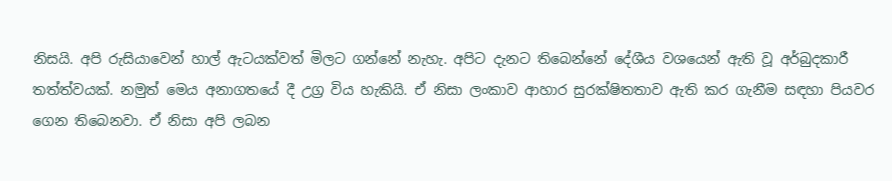නිසයි. අපි රුසියාවෙන් හාල් ඇටයක්වත් මිලට ගන්නේ නැහැ. අපිට දැනට තිබෙන්නේ දේශීය වශයෙන් ඇති වූ අර්බුදකාරී තත්ත්වයක්. නමුත් මෙය අනාගතයේ දී උග්‍ර විය හැකියි. ඒ නිසා ලංකාව ආහාර සුරක්ෂිතතාව ඇති කර ගැනීම සඳහා පියවර ගෙන තිබෙනවා. ඒ නිසා අපි ලබන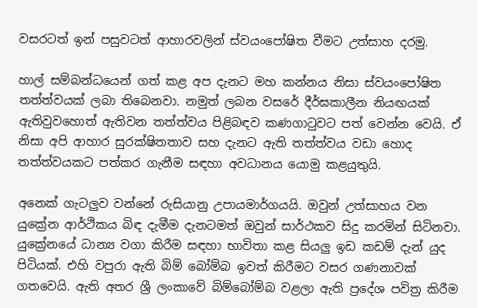වසරටත් ඉන් පසුවටත් ආහාරවලින් ස්වයංපෝෂිත වීමට උත්සාහ දරමු.

හාල් සම්බන්ධයෙන් ගත් කළ අප දැනට මහ කන්නය නිසා ස්වයංපෝෂිත තත්ත්වයක් ලබා තිබෙනවා. නමුත් ලබන වසරේ දීර්ඝකාලීන නියඟයක් ඇතිවුවහොත් ඇතිවන තත්ත්වය පිළිබඳව කණගාටුවට පත් වෙන්න වෙයි. ඒ නිසා අපි ආහාර සුරක්ෂිතතාව සහ දැනට ඇති තත්ත්වය වඩා හොද තත්ත්වයකට පත්කර ගැනීම සඳහා අවධානය යොමු කළයුතුයි.

අනෙක් ගැටලුව වන්නේ රුසියානු උපායමාර්ගයයි. ඔවුන් උත්සාහය වන යුක්‍රේන ආර්ථිකය බිඳ දැමීම දැනටමත් ඔවුන් සාර්ථකව සිදු කරමින් සිටිනවා. යුක්‍රේනයේ ධාන්‍ය වගා කිරීම සඳහා භාවිතා කළ සියලු ඉඩ කඩම් දැන් යුද පිටියක්. එහි වපුරා ඇති බිම් බෝම්බ ඉවත් කිරීමට වසර ගණනාවක් ගතවෙයි. ඇති අතර ශ්‍රී ලංකාවේ බිම්බෝම්බ වළලා ඇති ප්‍රදේශ පවිත්‍ර කිරීම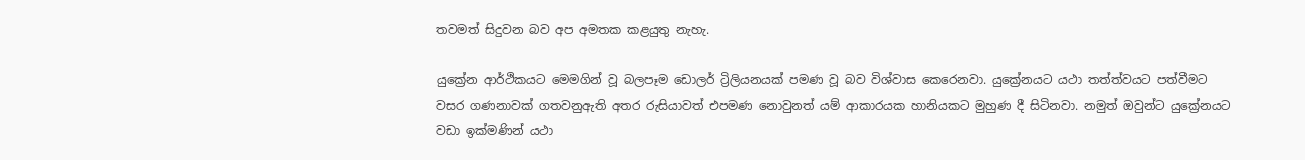තවමත් සිදුවන බව අප අමතක කළයුතු නැහැ.

යුක්‍රේන ආර්ථිකයට මෙමගින් වූ බලපෑම ඩොලර් ට්‍රිලියනයක් පමණ වූ බව විශ්වාස කෙරෙනවා. යුක්‍රේනයට යථා තත්ත්වයට පත්වීමට වසර ගණනාවක් ගතවනුඇති අතර රුසියාවත් එපමණ නොවුනත් යම් ආකාරයක හානියකට මුහුණ දී සිටිනවා. නමුත් ඔවුන්ට යුක්‍රේනයට වඩා ඉක්මණින් යථා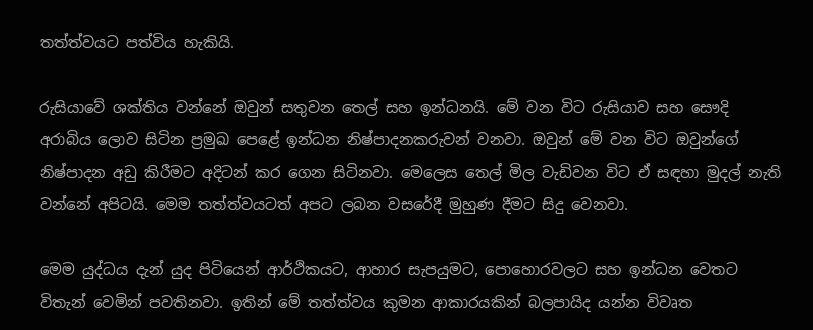තත්ත්වයට පත්විය හැකියි.

රුසියාවේ ශක්තිය වන්නේ ඔවුන් සතුවන තෙල් සහ ඉන්ධනයි. මේ වන විට රුසියාව සහ සෞදි අරාබිය ලොව සිටින ප්‍රමුඛ පෙළේ ඉන්ධන නිෂ්පාදනකරුවන් වනවා. ඔවුන් මේ වන විට ඔවුන්ගේ නිෂ්පාදන අඩු කිරීමට අදිටන් කර ගෙන සිටිනවා. මෙලෙස තෙල් මිල වැඩිවන විට ඒ සඳහා මුදල් නැති වන්නේ අපිටයි. මෙම තත්ත්වයටත් අපට ලබන වසරේදී මුහුණ දීමට සිදු වෙනවා.

මෙම යුද්ධය දැන් යුද පිටියෙන් ආර්ථිකයට, ආහාර සැපයුමට, පොහොරවලට සහ ඉන්ධන වෙතට විතැන් වෙමින් පවතිනවා. ඉතින් මේ තත්ත්වය කුමන ආකාරයකින් බලපායිද යන්න විවෘත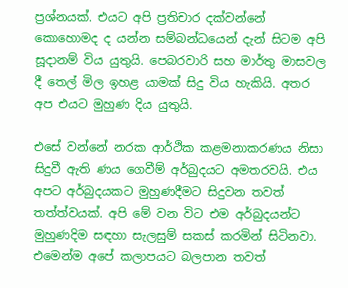ප්‍රශ්නයක්. එයට අපි ප්‍රතිචාර දක්වන්නේ කොහොමද ද යන්න සම්බන්ධයෙන් දැන් සිටම අපි සූදානම් විය යුතුයි. පෙබරවාරි සහ මාර්තු මාසවල දී තෙල් මිල ඉහළ යාමක් සිදු විය හැකියි. අතර අප එයට මුහුණ දිය යුතුයි.

එසේ වන්නේ නරක ආර්ථික කළමනාකරණය නිසා සිදුවී ඇති ණය ගෙවීම් අර්බුදයට අමතරවයි. එය අපට අර්බුදයකට මුහුණදීමට සිදුවන තවත් තත්ත්වයක්. අපි මේ වන විට එම අර්බුදයන්ට මුහුණදිම සඳහා සැලසුම් සකස් කරමින් සිටිනවා. එමෙන්ම අපේ කලාපයට බලපාන තවත්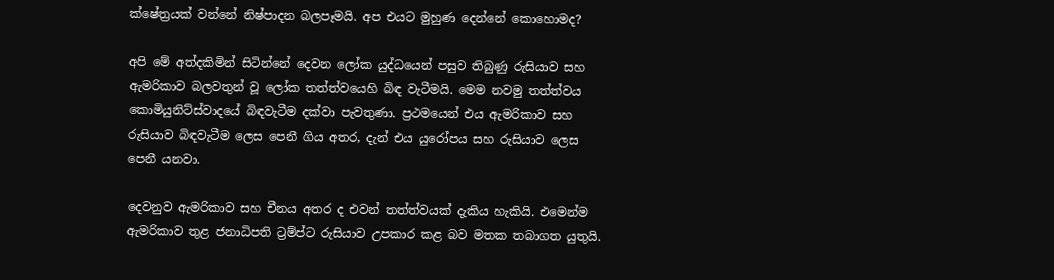ක්ෂේත්‍රයක් වන්නේ නිෂ්පාදන බලපෑමයි. අප එයට මුහුණ දෙන්නේ කොහොමද?

අපි මේ අත්දකිමින් සිටින්නේ දෙවන ලෝක යුද්ධයෙන් පසුව තිබුණු රුසියාව සහ ඇමරිකාව බලවතුන් වූ ලෝක තත්ත්වයෙහි බිඳ වැටීමයි. මෙම නවමු තත්ත්වය කොමියුනිට්ස්වාදයේ බිඳවැටීම දක්වා පැවතුණා. ප්‍රථමයෙන් එය ඇමරිකාව සහ රුසියාව බිඳවැටීම ලෙස පෙනී ගිය අතර, දැන් එය යුරෝපය සහ රුසියාව ලෙස පෙනී යනවා.

දෙවනුව ඇමරිකාව සහ චීනය අතර ද එවන් තත්ත්වයක් දැකිය හැකියි. එමෙන්ම ඇමරිකාව තුළ ජනාධිපති ට්‍රම්ප්ට රුසියාව උපකාර කළ බව මතක තබාගත යුතුයි.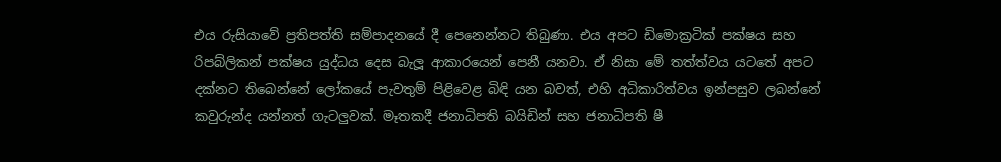එය රුසියාවේ ප්‍රතිපත්ති සම්පාදනයේ දී පෙනෙන්නට තිබුණා. එය අපට ඩිමොක්‍රටික් පක්ෂය සහ රිපබ්ලිකන් පක්ෂය යුද්ධය දෙස බැලූ ආකාරයෙන් පෙනී යනවා. ඒ නිසා මේ තත්ත්වය යටතේ අපට දක්නට තිබෙන්නේ ලෝකයේ පැවතුම් පිළිවෙළ බිඳි යන බවත්, එහි අධිකාරිත්වය ඉන්පසුව ලබන්නේ කවුරුන්ද යන්නත් ගැටලුවක්. මෑතකදී ජනාධිපති බයිඩින් සහ ජනාධිපති ෂී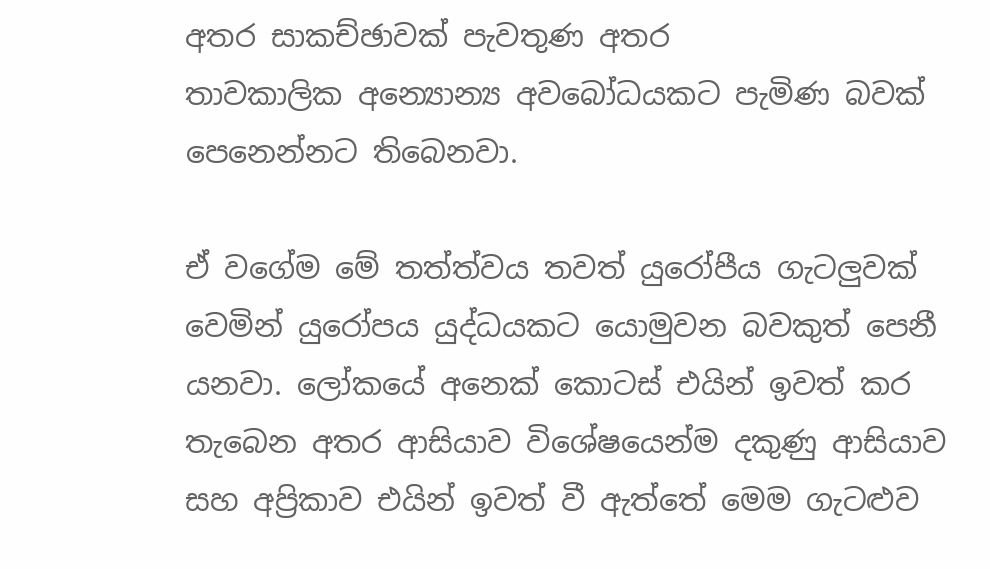අතර සාකච්ඡාවක් පැවතුණ අතර තාවකාලික ‍අන්‍යොන්‍ය අවබෝධයකට පැමිණ බවක් පෙ‍නෙන්නට තිබෙනවා.

ඒ වගේම මේ තත්ත්වය තවත් යුරෝපීය ගැටලුවක් වෙමින් යුරෝපය යුද්ධයකට යොමුවන බවකුත් පෙනී යනවා. ලෝකයේ අනෙක් කොටස් එයින් ඉවත් කර තැබෙන අතර ආසියාව විශේෂයෙන්ම දකුණු ආසියාව සහ අප්‍රිකාව එයින් ඉවත් වී ඇත්තේ මෙම ගැටළුව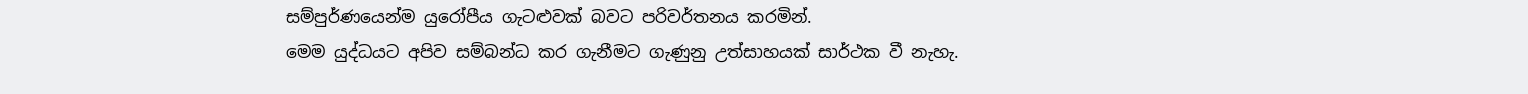සම්පුර්ණයෙන්ම යුරෝපීය ගැටළුවක් බවට පරිවර්තනය කරමින්.
මෙම යුද්ධයට අපිව සම්බන්ධ කර ගැනීමට ගැණුනු උත්සාහයක් සාර්ථක වී නැහැ.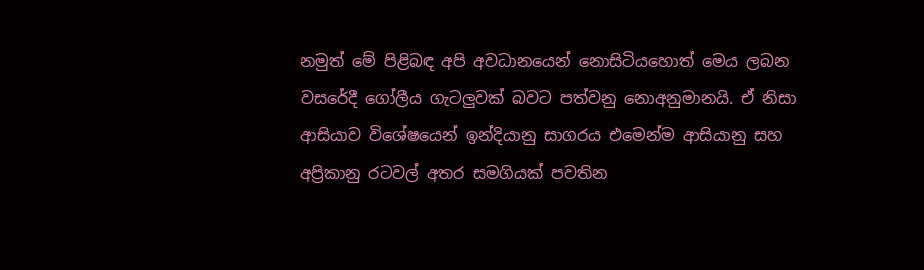නමුත් මේ පිළිබඳ අපි අවධානයෙන් නොසිටියහොත් මෙය ලබන වසරේදී ගෝලීය ගැටලුවක් බවට පත්වනු නොඅනුමානයි. ඒ නිසා ආසියාව විශේෂයෙන් ඉන්දියානු සාගරය එමෙන්ම ආසියානු සහ අප්‍රිකානු රටවල් අතර සමගියක් පවතින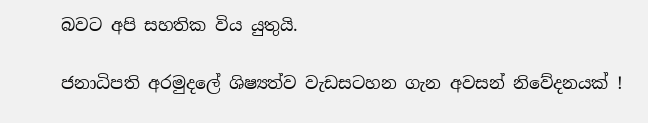බවට අපි සහතික විය යුතුයි.

ජනාධිපති අරමුදලේ ශිෂ්‍යත්ව වැඩසටහන ගැන අවසන් නිවේදනයක් !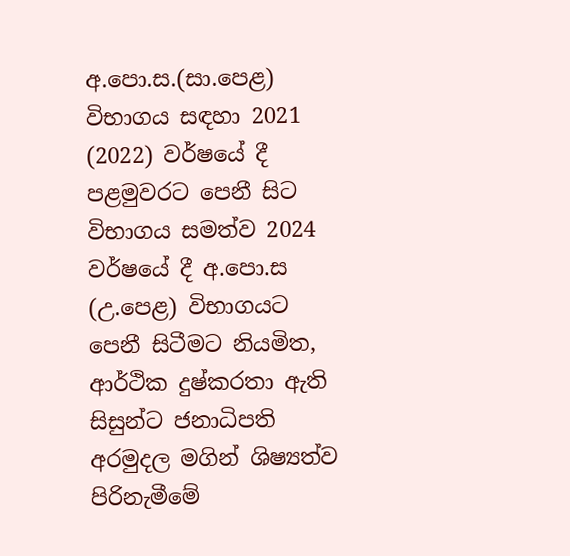අ.පො.ස.(සා.පෙළ) විභාගය සඳහා 2021 (2022) වර්ෂයේ දී පළමුවරට පෙනී සිට විභාගය සමත්ව 2024 වර්ෂයේ දී අ.පො.ස (උ.පෙළ) විභාගයට පෙනී සිටීමට නියමිත, ආර්ථික දුෂ්කරතා ඇති සිසුන්ට ජනාධිපති අරමුදල මගින් ශිෂ්‍යත්ව පිරිනැමීමේ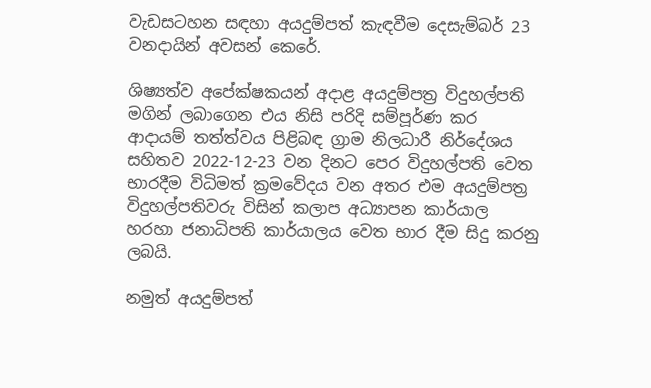වැඩසටහන සඳහා අයදුම්පත් කැඳවීම දෙසැම්බර් 23 වනදායින් අවසන් කෙරේ.

ශිෂ්‍යත්ව අපේක්ෂකයන් අදාළ අයදුම්පත්‍ර විදුහල්පති මගින් ලබාගෙන එය නිසි පරිදි සම්පූර්ණ කර ආදායම් තත්ත්වය පිළිබඳ ග්‍රාම නිලධාරී නිර්දේශය සහිතව 2022-12-23 වන දිනට පෙර විදුහල්පති වෙත භාරදීම විධිමත් ක්‍රමවේදය වන අතර එම අයදුම්පත්‍ර විදුහල්පතිවරු විසින් කලාප අධ්‍යාපන කාර්යාල හරහා ජනාධිපති කාර්යාලය වෙත භාර දීම සිදු කරනු ලබයි.

නමුත් අයදුම්පත්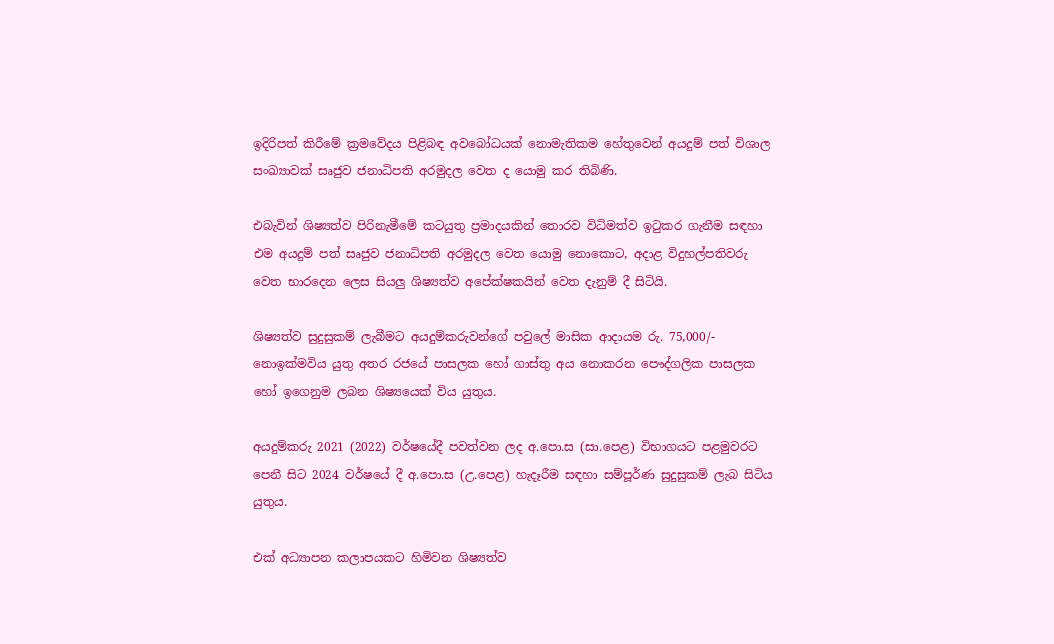ඉදිරිපත් කිරීමේ ක්‍රමවේදය පිළිබඳ අවබෝධයක් නොමැතිකම හේතුවෙන් අයදුම් පත් විශාල සංඛ්‍යාවක් සෘජුව ජනාධිපති අරමුදල වෙත ද යොමු කර තිබිණි.

එබැවින් ශිෂ්‍යත්ව පිරිනැමීමේ කටයුතු ප්‍රමාදයකින් ‍තොරව විධිමත්ව ඉටුකර ගැනීම සඳහා එම අයදුම් පත් සෘජුව ජනාධිපති අරමුදල වෙත යොමු නොකොට, අදාළ විදුහල්පතිවරු වෙත භාරදෙන ලෙස සියලු ශිෂ්‍යත්ව අපේක්ෂකයින් වෙත දැනුම් දී සිටියි.

ශිෂ්‍යත්ව සුදුසුකම් ලැබීමට අයදුම්කරුවන්ගේ පවුලේ මාසික ආදායම රු. 75,000/- නොඉක්මවිය යුතු අතර රජයේ පාසලක හෝ ගාස්තු අය නොකරන පෞද්ගලික පාසලක හෝ ඉගෙනුම ලබන ශිෂ්‍යයෙක් විය යුතුය.

අයදුම්කරු 2021 (2022) වර්ෂයේදී පවත්වන ලද අ.පො.ස (සා.පෙළ) විභාගයට පළමුවරට පෙනී සිට 2024 වර්ෂයේ දී අ.පො.ස (උ.පෙළ) හැදෑරීම සඳහා සම්පූර්ණ සුදුසුකම් ලැබ සිටිය යුතුය.

එක් අධ්‍යාපන කලාපයකට හිමිවන ශිෂ්‍යත්ව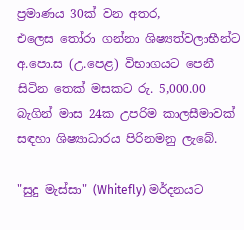ප්‍රමාණය 30ක් වන අතර, එලෙස ‍තෝරා ගන්නා ශිෂ්‍යත්වලාභීන්ට අ.පො.ස (උ.පෙළ) විභාගයට පෙනී සිටින තෙක් මසකට රු. 5,000.00 බැගින් මාස 24ක උපරිම කාලසීමාවක් සඳහා ශිෂ්‍යාධාරය පිරිනමනු ලැබේ.

"සුදු මැස්සා" (Whitefly) මර්දනයට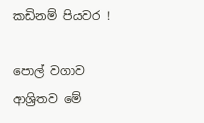කඩිනම් පියවර !

පොල් වගාව ආශ්‍රිතව මේ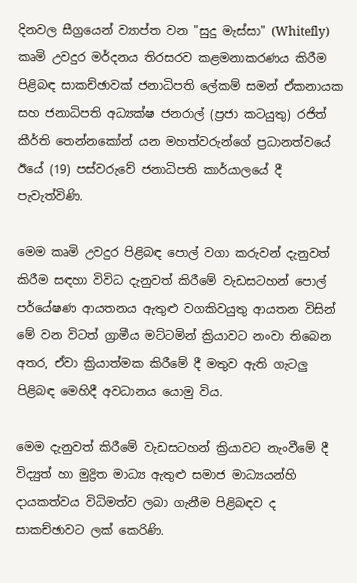දිනවල සීග්‍රයෙන් ව්‍යාප්ත වන "සුදු මැස්සා" (Whitefly) කෘමි උවදුර මර්දනය තිරසරව කළමනාකරණය කිරීම පිළිබඳ සාකච්ඡාවක් ජනාධිපති ලේකම් සමන් ඒකනායක සහ ජනාධිපති අධ්‍යක්ෂ ජනරාල් (ප්‍රජා කටයුතු) රජිත් කීර්ති තෙන්නකෝන් යන මහත්වරුන්ගේ ප්‍රධානත්වයේ ඊයේ (19) පස්වරුවේ ජනාධිපති කාර්යාලයේ දී පැවැත්විණි.

මෙම කෘමි උවදුර පිළිබඳ පොල් වගා කරුවන් දැනුවත් කිරීම සඳහා විවිධ දැනුවත් කිරීමේ වැඩසටහන් පොල් පර්යේෂණ ආයතනය ඇතුළු වගකිවයුතු ආයතන විසින් මේ වන විටත් ග්‍රාමීය මට්ටමින් ක්‍රියාවට නංවා තිබෙන අතර, ඒවා ක්‍රියාත්මක කිරීමේ දී මතුව ඇති ගැටලු පිළිබඳ මෙහිදී අවධානය යොමු විය.

මෙම දැනුවත් කිරීමේ වැඩසටහන් ක්‍රියාවට නැංවීමේ දී විද්‍යුත් හා මුද්‍රිත මාධ්‍ය ඇතුළු සමාජ මාධ්‍යයන්හි දායකත්වය විධිමත්ව ලබා ගැනීම පිළිබඳව ද සාකච්ඡාවට ලක් කෙරිණි.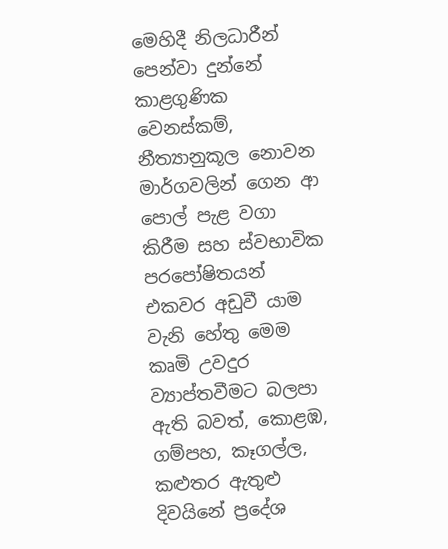මෙහිදී නිලධාරීන් පෙන්වා දුන්නේ කාළගුණික වෙනස්කම්, නීත්‍යානුකූල නොවන මාර්ගවලින් ගෙන ආ පොල් පැළ වගා කිරීම සහ ස්වභාවික පරපෝෂිතයන් එකවර අඩුවී යාම වැනි හේතු මෙම කෘමි උවදුර ව්‍යාප්තවීමට බලපා ඇති බවත්, කොළඹ, ගම්පහ, කෑගල්ල, කළුතර ඇතුළු දිවයිනේ ප්‍රදේශ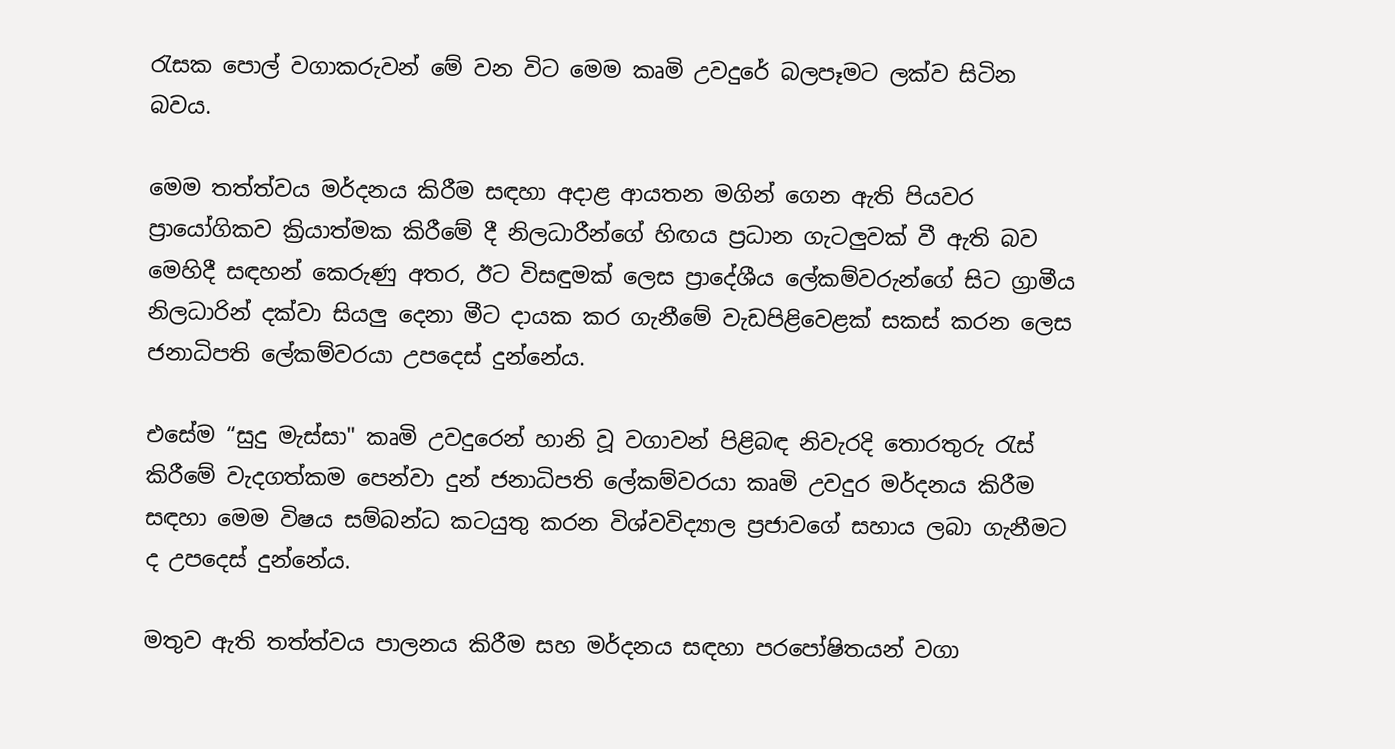රැසක පොල් වගාකරුවන් මේ වන විට මෙම කෘමි උවදුරේ බලපෑමට ලක්ව සිටින බවය.

මෙම තත්ත්වය මර්දනය කිරීම සඳහා අදාළ ආයතන මගින් ගෙන ඇති පියවර ප්‍රායෝගිකව ක්‍රියාත්මක කිරීමේ දී නිලධාරීන්ගේ හිඟය ප්‍රධාන ගැටලුවක් වී ඇති බව මෙහිදී සඳහන් කෙරුණු අතර, ඊට විසඳුමක් ලෙස ප්‍රාදේශීය ලේකම්වරුන්ගේ සිට ග්‍රාමීය නිලධාරින් දක්වා සියලු දෙනා මීට දායක කර ගැනීමේ වැඩපිළිවෙළක් සකස් කරන ලෙස ජනාධිපති ලේකම්වරයා උපදෙස් දුන්නේය.

එසේම “සුදු මැස්සා" කෘමි උවදුරෙන් හානි වූ වගාවන් පිළිබඳ නිවැරදි තොරතුරු රැස් කිරීමේ වැදගත්කම පෙන්වා දුන් ජනාධිපති ලේකම්වරයා කෘමි උවදුර මර්දනය කිරීම සඳහා මෙම විෂය සම්බන්ධ කටයුතු කරන විශ්වවිද්‍යාල ප්‍රජාවගේ සහාය ලබා ගැනීමට ද උපදෙස් දුන්නේය.

මතුව ඇති තත්ත්වය පාලනය කිරීම සහ මර්දනය සඳහා පරපෝෂිතයන් වගා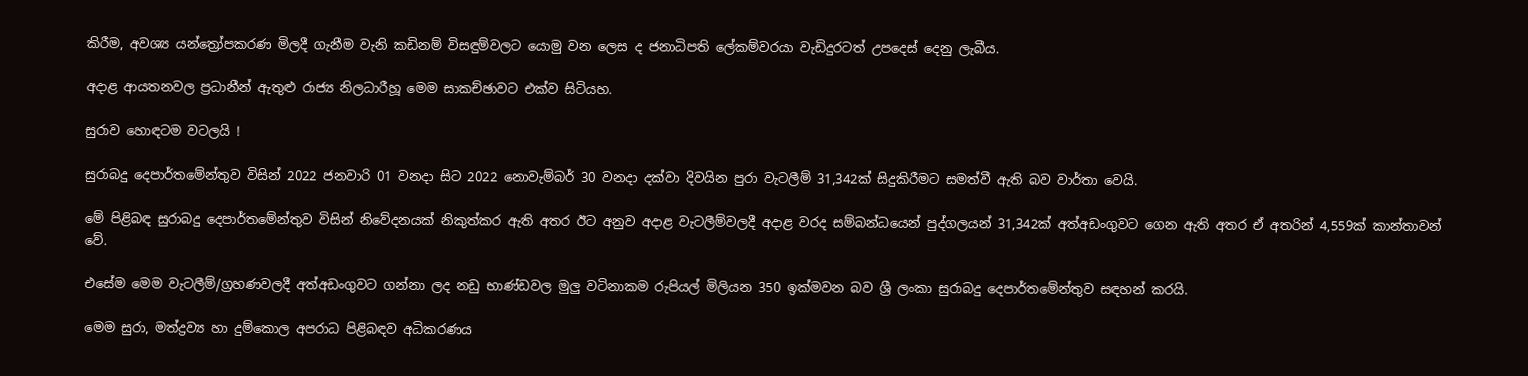කිරීම, අවශ්‍ය යන්ත්‍රෝපකරණ මිලදී ගැනීම වැනි කඩිනම් විසඳුම්වලට යොමු වන ලෙස ද ජනාධිපති ලේකම්වරයා වැඩිදුරටත් උ‍පදෙස් දෙනු ලැබීය.

අදාළ ආයතනවල ප්‍රධානීන් ඇතුළු රාජ්‍ය නිලධාරීහූ මෙම සාකච්ඡාවට එක්ව සිටියහ.

සුරාව හොඳටම වටලයි !

සුරාබදු දෙපාර්තමේන්තුව විසින් 2022 ජනවාරි 01 වනදා සිට 2022 නොවැම්බර් 30 වනදා දක්වා දිවයින පුරා වැටලීම් 31,342ක් සිදුකිරීමට සමත්වී ඇති බව වාර්තා වෙයි.

මේ පිළිබඳ සුරාබදු දෙපාර්තමේන්තුව විසින් නිවේදනයක් නිකුත්කර ඇති අතර ඊට අනුව අදාළ වැටලීම්වලදී අදාළ වරද සම්බන්ධයෙන් පුද්ගලයන් 31,342ක් අත්අඩංගුවට ගෙන ඇති අතර ඒ අතරින් 4,559ක් කාන්තාවන් වේ.

එසේම මෙම වැටලීම්/ග්‍රහණවලදී අත්අඩංගුවට ගන්නා ලද නඩු භාණ්ඩවල මුලු වටිනාකම රුපියල් මිලියන 350 ඉක්මවන බව ශ්‍රී ලංකා සුරාබදු දෙපාර්තමේන්තුව සඳහන් කරයි.

මෙම සුරා, මත්ද්‍රව්‍ය හා දුම්කොල අපරාධ පිළිබඳව අධිකරණය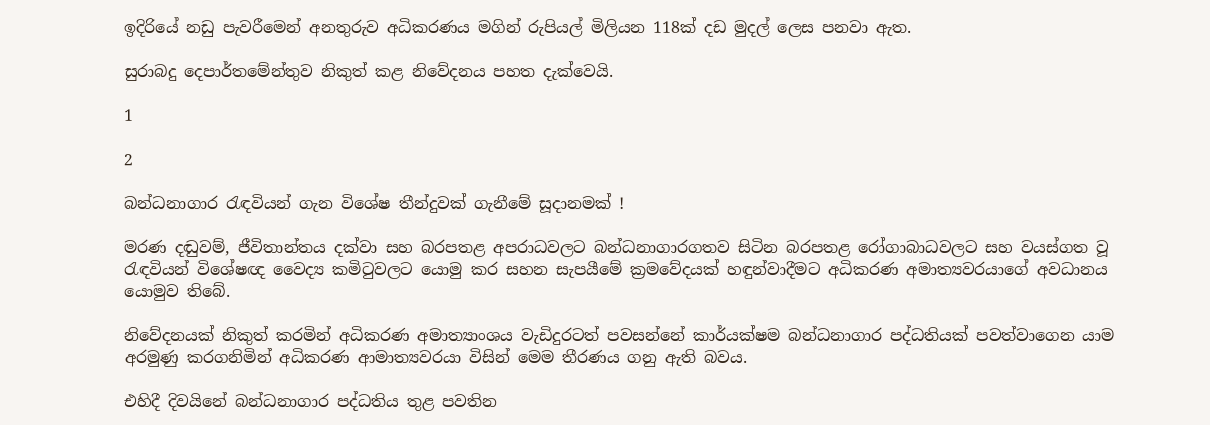ඉදිරියේ නඩු පැවරීමෙන් අනතුරුව අධිකරණය මගින් රුපියල් මිලියන 118ක් දඩ මුදල් ලෙස පනවා ඇත.

සුරාබදු දෙපාර්තමේන්තුව නිකුත් කළ නිවේදනය පහත දැක්වෙයි.

1

2

බන්ධනාගාර රැඳවියන් ගැන විශේෂ තීන්දුවක් ගැනීමේ සූදානමක් !

මරණ දඬුවම්, ජීවිතාන්තය දක්වා සහ බරපතළ අපරාධවලට බන්ධනාගාරගතව සිටින බරපතළ රෝගාබාධවලට සහ වයස්ගත වූ රැඳවියන් විශේෂඥ වෛද්‍ය කමිටුවලට යොමු කර සහන සැපයීමේ ක්‍රමවේදයක් හඳුන්වාදීමට අධිකරණ අමාත්‍යවරයාගේ අවධානය යොමුව තිබේ.

නිවේදනයක් නිකුත් කරමින් අධිකරණ අමාත්‍යාංශය වැඩිදුරටත් පවසන්නේ කාර්යක්ෂම බන්ධනාගාර පද්ධතියක් පවත්වාගෙන යාම අරමුණු කරගනිමින් අධිකරණ ආමාත්‍යවරයා විසින් මෙම තීරණය ගනු ඇති බවය.

එහිදී දිවයිනේ බන්ධනාගාර පද්ධතිය තුළ පවතින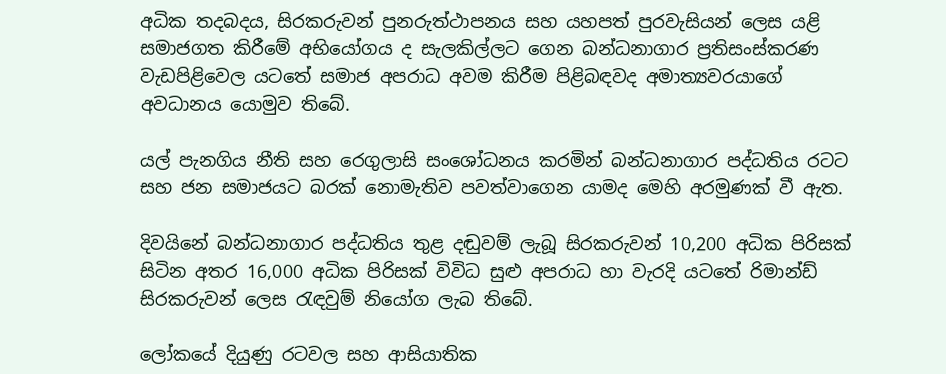අධික තදබදය, සිරකරුවන් පුනරුත්ථාපනය සහ යහපත් පුරවැසියන් ලෙස යළි සමාජගත කිරීමේ අභියෝගය ද සැලකිල්ලට ගෙන බන්ධනාගාර ප්‍රතිසංස්කරණ වැඩපිළිවෙල යටතේ සමාජ අපරාධ අවම කිරීම පිළිබඳවද අමාත්‍යවරයාගේ අවධානය යොමුව තිබේ.

යල් පැනගිය නීති සහ රෙගුලාසි සංශෝධනය කරමින් බන්ධනාගාර පද්ධතිය රටට සහ ජන සමාජයට බරක් නොමැතිව පවත්වාගෙන යාමද මෙහි අරමුණක් වී ඇත.

දිවයිනේ බන්ධනාගාර පද්ධතිය තුළ දඬුවම් ලැබූ සිරකරුවන් 10,200 අධික පිරිසක් සිටින අතර 16,000 අධික පිරිසක් විවිධ සුළු අපරාධ හා වැරදි යටතේ රිමාන්ඩ් සිරකරුවන් ලෙස රැඳවුම් නියෝග ලැබ තිබේ.

ලෝකයේ දියුණු රටවල සහ ආසියාතික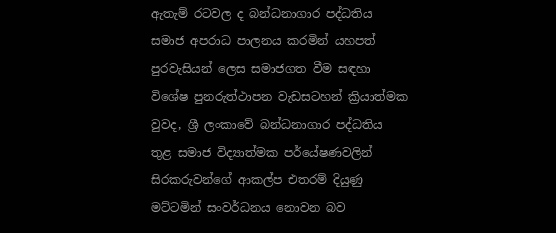ඇතැම් රටවල ද බන්ධනාගාර පද්ධතිය සමාජ අපරාධ පාලනය කරමින් යහපත් පුරවැසියන් ලෙස සමාජගත වීම සඳහා විශේෂ පුනරුත්ථාපන වැඩසටහන් ක්‍රියාත්මක වුවද, ශ්‍රී ලංකාවේ බන්ධනාගාර පද්ධතිය තුළ සමාජ විද්‍යාත්මක පර්යේෂණවලින් සිරකරුවන්ගේ ආකල්ප එතරම් දියුණු මට්ටමින් සංවර්ධනය නොවන බව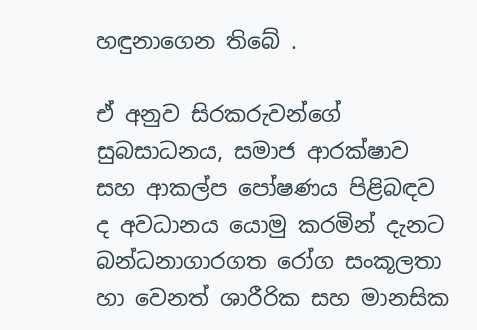හඳුනාගෙන තිබේ .

ඒ අනුව සිරකරුවන්ගේ සුබසාධනය, සමාජ ආරක්ෂාව සහ ආකල්ප පෝෂණය පිළිබඳව ද අවධානය යොමු කරමින් දැනට බන්ධනාගාරගත රෝග සංකූලතා හා වෙනත් ශාරීරික සහ මානසික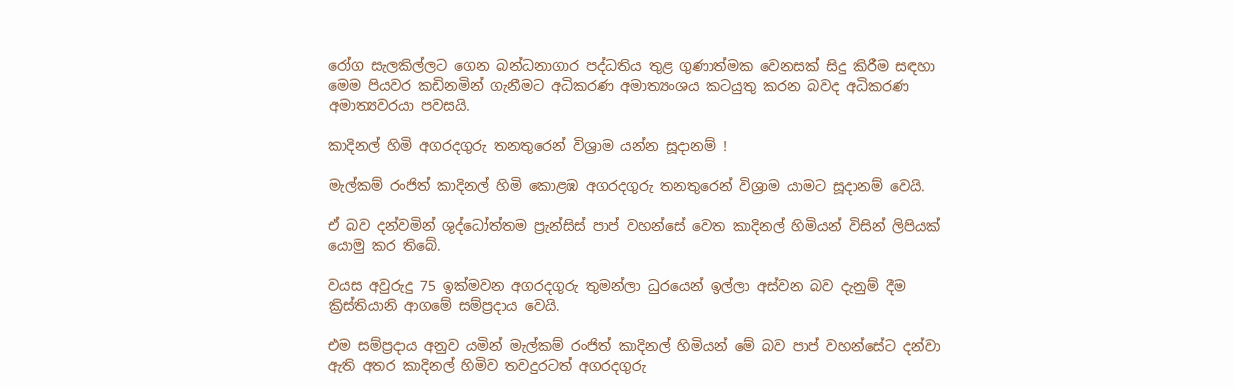රෝග සැලකිල්ලට ගෙන බන්ධනාගාර පද්ධතිය තුළ ගුණාත්මක වෙනසක් සිදු කිරීම සඳහා මෙම පියවර කඩිනමින් ගැනීමට අධිකරණ අමාත්‍යංශය කටයුතු කරන බවද අධිකරණ අමාත්‍යවරයා පවසයි.

කාදිනල් හිමි අගරදගුරු තනතුරෙන් විශ්‍රාම යන්න සූදානම් !

මැල්කම් රංජිත් කාදිනල් හිමි කොළඹ අගරදගුරු තනතුරෙන් විශ්‍රාම යාමට සූදානම් වෙයි.

ඒ බව දන්වමින් ශුද්ධෝත්තම ප්‍රැන්සිස් පාප් වහන්සේ වෙත කාදිනල් හිමියන් විසින් ලිපියක් යොමු කර තිබේ.

වයස අවුරුදු 75 ඉක්මවන අගරදගුරු තුමන්ලා ධුරයෙන් ඉල්ලා අස්වන බව දැනුම් දීම ක්‍රිස්තියානි ආගමේ සම්ප්‍රදාය වෙයි.

එම සම්ප්‍රදාය අනුව යමින් මැල්කම් රංජිත් කාදිනල් හිමියන් මේ බව පාප් වහන්සේට දන්වා ඇති අතර කාදිනල් හිමිව තවදුරටත් අගරදගුරු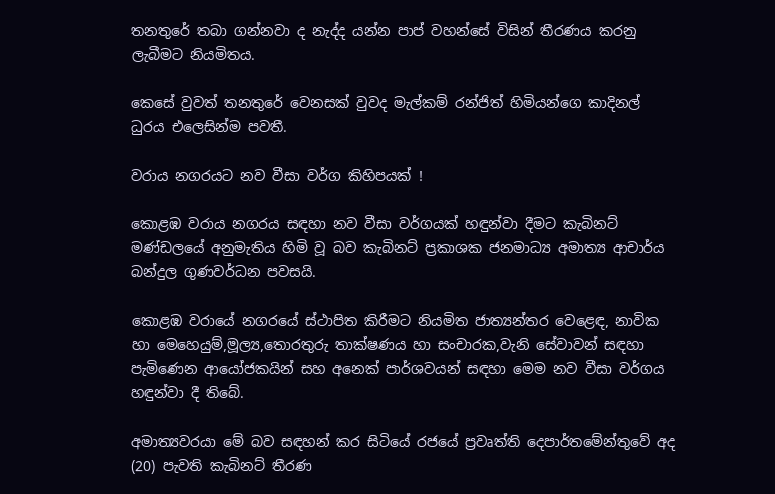තනතුරේ තබා ගන්නවා ද නැද්ද යන්න පාප් වහන්සේ විසින් තීරණය කරනු ලැබීමට නියමිතය.

කෙසේ වුවත් තනතුරේ වෙනසක් වුවද මැල්කම් රන්ජිත් හිමියන්ගෙ කාදිනල් ධුරය එලෙසින්ම පවතී.

වරාය නගරයට නව වීසා වර්ග කිහිපයක් !

කොළඹ වරාය නගරය සඳහා නව වීසා වර්ගයක් හඳුන්වා දීමට කැබිනට් මණ්ඩලයේ අනුමැතිය හිමි වූ බව කැබිනට් ප්‍රකාශක ජනමාධ්‍ය අමාත්‍ය ආචාර්ය බන්දුල ගුණවර්ධන පවසයි.

කොළඹ වරායේ නගරයේ ස්ථාපිත කිරීමට නියමිත ජාත්‍යන්තර වෙළෙඳ, නාවික හා මෙහෙයුම්,මූල්‍ය,තොරතුරු තාක්ෂණය හා සංචාරක,වැනි සේවාවන් සඳහා පැමිණෙන ආයෝජකයින් සහ අනෙක් පාර්ශවයන් සඳහා මෙම නව වීසා වර්ගය හඳුන්වා දී තිබේ.

අමාත්‍යවරයා මේ බව සඳහන් කර සිටියේ රජයේ ප්‍රවෘත්ති දෙපාර්තමේන්තුවේ අද (20) පැවති කැබිනට් තීරණ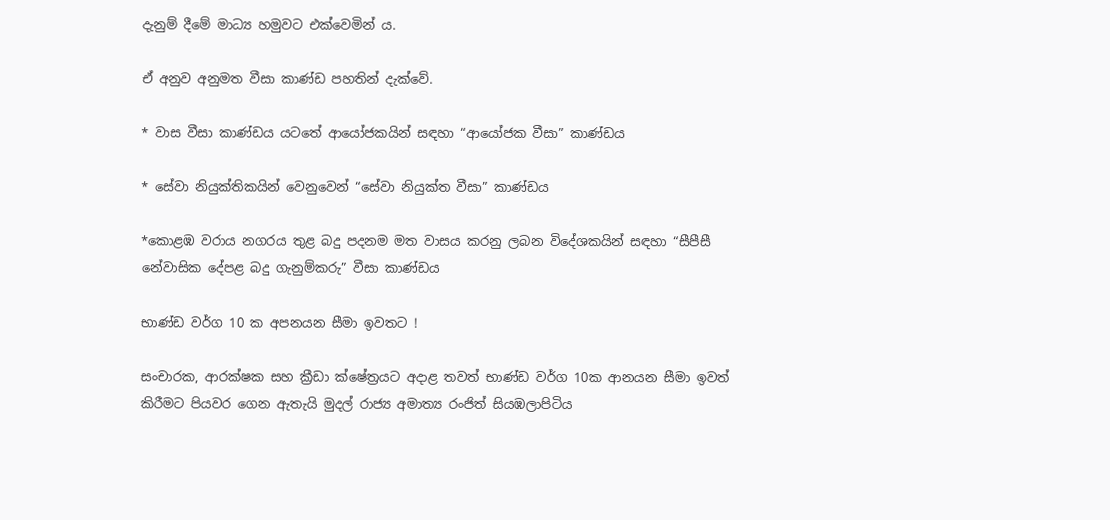දැනුම් දීමේ මාධ්‍ය හමුවට එක්වෙමින් ය.

ඒ අනුව අනුමත වීසා කාණ්ඩ පහතින් දැක්වේ.

* වාස වීසා කාණ්ඩය යටතේ ආයෝජකයින් සඳහා “ආයෝජක වීසා” කාණ්ඩය

* සේවා නියුක්තිකයින් වෙනුවෙන් “සේවා නියුක්ත වීසා” කාණ්ඩය

*කොළඹ වරාය නගරය තුළ බදු පදනම මත වාසය කරනු ලබන විදේශකයින් සඳහා “සීපීසී නේවාසික දේපළ බදු ගැනුම්කරු” වීසා කාණ්ඩය

භාණ්ඩ වර්ග 10 ක අපනයන සීමා ඉවතට !

සංචාරක, ආරක්ෂක සහ ක්‍රීඩා ක්ෂේත්‍රයට අදාළ තවත් භාණ්ඩ වර්ග 10ක ආනයන සීමා ඉවත් කිරීමට පියවර ගෙන ඇතැයි මුදල් රාජ්‍ය අමාත්‍ය රංජිත් සියඹලාපිටිය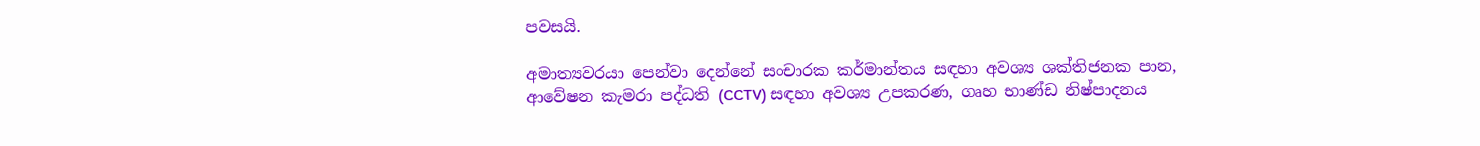පවසයි.

අමාත්‍යවරයා පෙන්වා දෙන්නේ සංචාරක කර්මාන්තය සඳහා අවශ්‍ය ශක්තිජනක පාන, ආවේෂන කැමරා පද්ධති (CCTV) සඳහා අවශ්‍ය උපකරණ, ගෘහ භාණ්ඩ නිෂ්පාදනය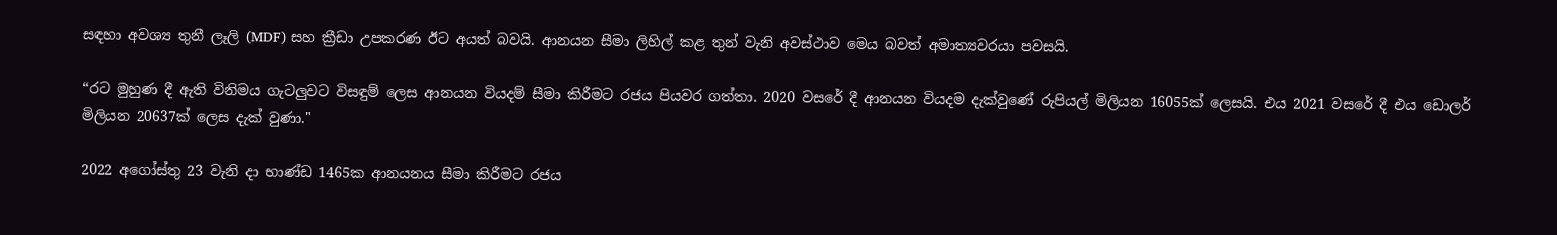සඳහා අවශ්‍ය තුනී ලෑලි (MDF) සහ ක්‍රීඩා උපකරණ ඊට අයත් බවයි. ආනයන සීමා ලිහිල් කළ තුන් වැනි අවස්ථාව මෙය බවත් අමාත්‍යවරයා පවසයි.

“රට මුහුණ දී ඇති විනිමය ගැටලුවට විසඳුම් ලෙස ආනයන වියදම් සීමා කිරීමට රජය පියවර ගත්තා. 2020 වසරේ දී ආනයන වියදම දැක්වුණේ රුපියල් මිලියන 16055ක් ලෙසයි. එය 2021 වසරේ දී එය ඩොලර් මිලියන 20637ක් ලෙස දැක් වුණා."

2022 අගෝස්තු 23 වැනි දා භාණ්ඩ 1465ක ආනයනය සීමා කිරීමට රජය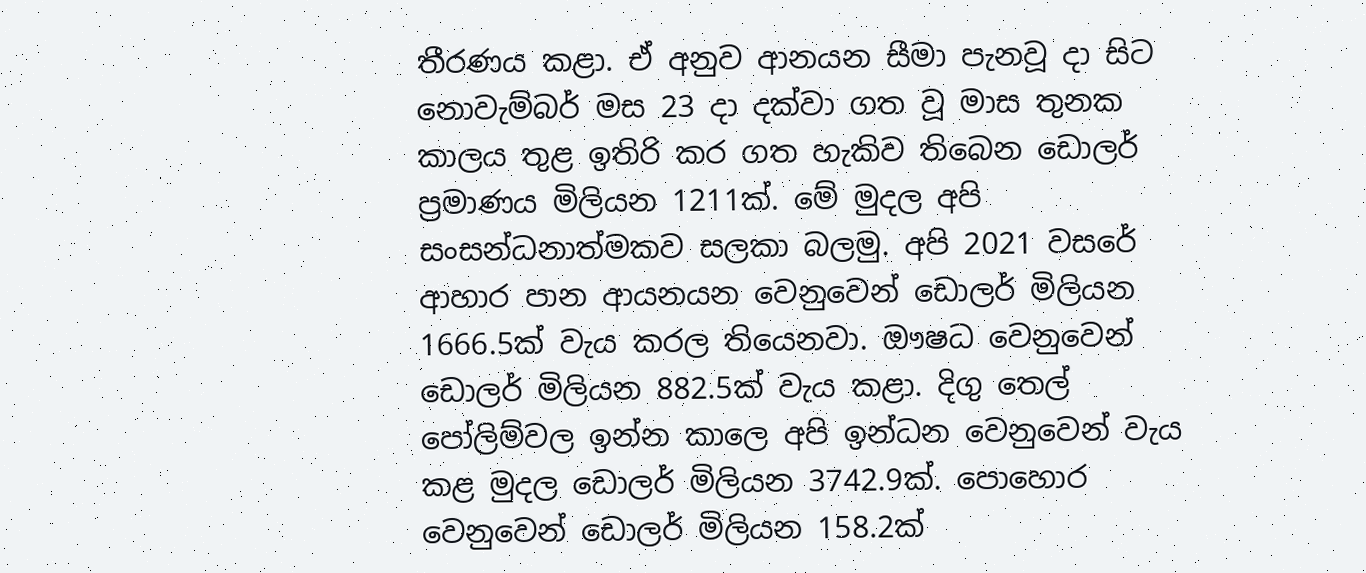තීරණය කළා. ඒ අනුව ආනයන සීමා පැනවූ දා සිට නොවැම්බර් මස 23 දා දක්වා ගත වූ මාස තුනක කාලය තුළ ඉතිරි කර ගත හැකිව තිබෙන ඩොලර් ප්‍රමාණය මිලියන 1211ක්. මේ මුදල අපි සංසන්ධනාත්මකව සලකා බලමු. අපි 2021 වසරේ ආහාර පාන ආයනයන වෙනුවෙන් ඩොලර් මිලියන 1666.5ක් වැය කරල තියෙනවා. ඖෂධ වෙනුවෙන් ඩොලර් මිලියන 882.5ක් වැය කළා. දිගු තෙල් පෝලිම්වල ඉන්න කාලෙ අපි ඉන්ධන වෙනුවෙන් වැය කළ මුදල ඩොලර් මිලියන 3742.9ක්. පොහොර වෙනුවෙන් ඩොලර් මිලියන 158.2ක්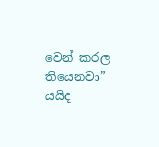වෙන් කරල තියෙනවා” යයිද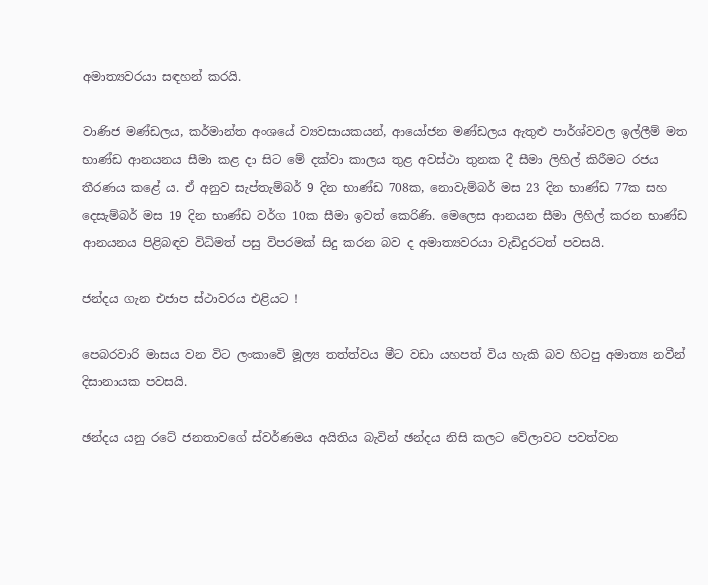අමාත්‍යවරයා සඳහන් කරයි.

වාණිජ මණ්ඩලය, කර්මාන්ත අංශයේ ව්‍යවසායකයන්, ආයෝජන මණ්ඩලය ඇතුළු පාර්ශ්වවල ඉල්ලීම් මත භාණ්ඩ ආනයනය සීමා කළ දා සිට මේ දක්වා කාලය තුළ අවස්ථා තුනක දී සීමා ලිහිල් කිරීමට රජය තීරණය කළේ ය. ඒ අනුව සැප්තැම්බර් 9 දින භාණ්ඩ 708ක, නොවැම්බර් මස 23 දින භාණ්ඩ 77ක සහ දෙසැම්බර් මස 19 දින භාණ්ඩ වර්ග 10ක සීමා ඉවත් කෙරිණි. මෙලෙස ආනයන සීමා ලිහිල් කරන භාණ්ඩ ආනයනය පිළිබඳව විධිමත් පසු විපරමක් සිදු කරන බව ද අමාත්‍යවරයා වැඩිදුරටත් පවසයි.

ජන්දය ගැන එජාප ස්ථාවරය එළියට !

පෙබරවාරි මාසය වන විට ලංකාවෙි මූල්‍ය තත්ත්වය මීට වඩා යහපත් විය හැකි බව හිටපු අමාත්‍ය නවීන් දිසානායක පවසයි.

ඡන්දය යනු රටේ ජනතාවගේ ස්වර්ණමය අයිතිය බැවින් ඡන්දය නිසි කලට වේලාවට පවත්වන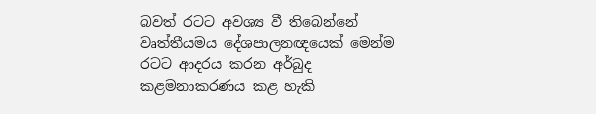බවත් රටට අවශ්‍ය වී තිබෙන්නේ වෘත්තීයමය දේශපාලනඥයෙක් මෙන්ම රටට ආදරය කරන අර්බුද කළමනාකරණය කළ හැකි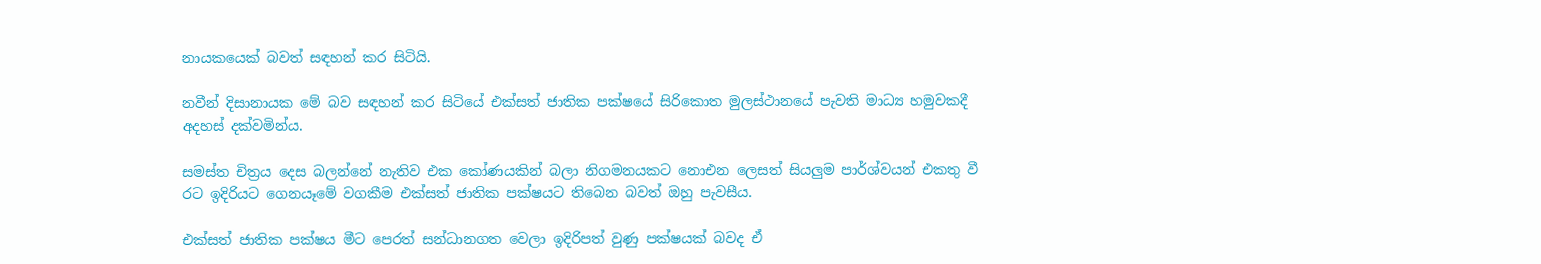නායකයෙක් බවත් සඳහන් කර සිටියි.

නවීන් දිසානායක මේ බව සඳහන් කර සිටියේ එක්සත් ජාතික පක්ෂයේ සිරිකොත මුලස්ථානයේ පැවති මාධ්‍ය හමුවකදී අදහස් දක්වමින්ය.

සමස්ත චිත්‍රය දෙස බලන්නේ නැතිව එක කෝණයකින් බලා නිගමනයකට නොඑන ලෙසත් සියලුම පාර්ශ්වයන් එකතු වී රට ඉදිරියට ගෙනයෑමේ වගකීම එක්සත් ජාතික පක්ෂයට තිබෙන බවත් ඔහු පැවසීය.

එක්සත් ජාතික පක්ෂය මීට පෙරත් සන්ධානගත වෙලා ඉදිරිපත් වුණු පක්ෂයක් බවද ඒ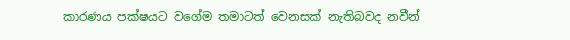කාරණය පක්ෂයට වගේම තමාටත් වෙනසක් නැතිබවද නවීන්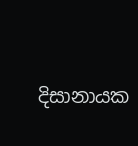දිසානායක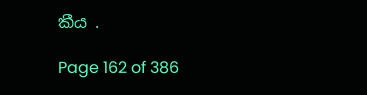කීය .

Page 162 of 386